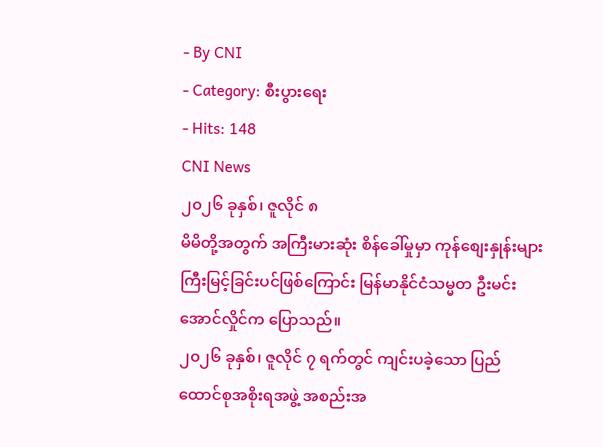- By CNI
- Category: စီးပွားရေး
- Hits: 148
CNI News
၂၀၂၆ ခုနှစ်၊ ဇူလိုင် ၈
မိမိတို့အတွက် အကြီးမားဆုံး စိန်ခေါ်မှုမှာ ကုန်စျေးနှုန်းများ ကြီးမြင့်ခြင်းပင်ဖြစ်ကြောင်း မြန်မာနိုင်ငံသမ္မတ ဦးမင်းအောင်လှိုင်က ပြောသည်။
၂၀၂၆ ခုနှစ်၊ ဇူလိုင် ၇ ရက်တွင် ကျင်းပခဲ့သော ပြည်ထောင်စုအစိုးရအဖွဲ့ အစည်းအ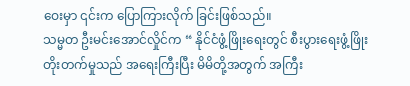ဝေးမှာ ၎င်းက ပြောကြားလိုက် ခြင်းဖြစ်သည်။
သမ္မတ ဦးမင်းအောင်လှိုင်က “ နိုင်ငံဖွံ့ဖြိုးရေးတွင် စီးပွားရေးဖွံ့ဖြိုးတိုးတက်မှုသည် အရေးကြီးပြီး မိမိတို့အတွက် အကြီး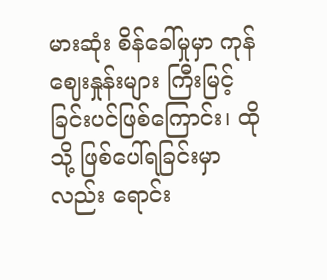မားဆုံး စိန်ခေါ်မှုမှာ ကုန်ဈေးနှုန်းများ ကြီးမြင့်ခြင်းပင်ဖြစ်ကြောင်း၊ ထိုသို့ ဖြစ်ပေါ်ရခြင်းမှာလည်း ရောင်း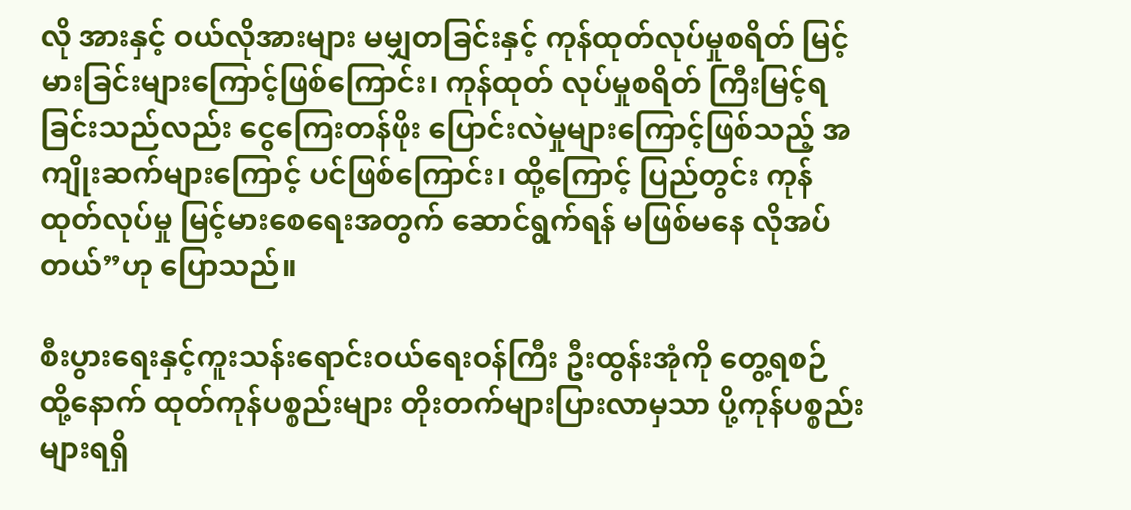လို အားနှင့် ဝယ်လိုအားများ မမျှတခြင်းနှင့် ကုန်ထုတ်လုပ်မှုစရိတ် မြင့်မားခြင်းများကြောင့်ဖြစ်ကြောင်း၊ ကုန်ထုတ် လုပ်မှုစရိတ် ကြီးမြင့်ရခြင်းသည်လည်း ငွေကြေးတန်ဖိုး ပြောင်းလဲမှုများကြောင့်ဖြစ်သည့် အကျိုးဆက်များကြောင့် ပင်ဖြစ်ကြောင်း၊ ထို့ကြောင့် ပြည်တွင်း ကုန်ထုတ်လုပ်မှု မြင့်မားစေရေးအတွက် ဆောင်ရွက်ရန် မဖြစ်မနေ လိုအပ် တယ်”ဟု ပြောသည်။

စီးပွားရေးနှင့်ကူးသန်းရောင်းဝယ်ရေးဝန်ကြီး ဦးထွန်းအုံကို တွေ့ရစဉ်
ထို့နောက် ထုတ်ကုန်ပစ္စည်းများ တိုးတက်များပြားလာမှသာ ပို့ကုန်ပစ္စည်းများရရှိ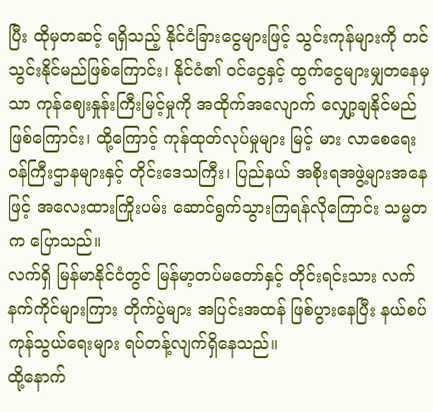ပြီး ထိုမှတဆင့် ရရှိသည့် နိုင်ငံခြားငွေများဖြင့် သွင်းကုန်များကို တင်သွင်းနိုင်မည်ဖြစ်ကြောင်း၊ နိုင်ငံ၏ ဝင်ငွေနှင့် ထွက်ငွေများမျှတနေမှသာ ကုန်ဈေးနှုန်းကြီးမြင့်မှုကို အထိုက်အလျောက် လျှော့ချနိုင်မည်ဖြစ်ကြောင်း၊ ထို့ကြောင့် ကုန်ထုတ်လုပ်မှုများ မြင့် မား လာစေရေး ဝန်ကြီးဌာနများနှင့် တိုင်းဒေသကြီး၊ ပြည်နယ် အစိုးရအဖွဲ့များအနေဖြင့် အလေးထားကြိုးပမ်း ဆောင်ရွက်သွားကြရန်လိုကြောင်း သမ္မတက ပြောသည်။
လက်ရှိ မြန်မာနိုင်ငံတွင် မြန်မာ့တပ်မတော်နှင့် တိုင်းရင်းသား လက်နက်ကိုင်များကြား တိုက်ပွဲများ အပြင်းအထန် ဖြစ်ပွားနေပြီး နယ်စပ်ကုန်သွယ်ရေးများ ရပ်တန့်လျက်ရှိနေသည်။
ထို့နောက်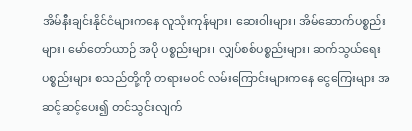အိမ်နီးချင်းနိုင်ငံများကနေ လူသုံးကုန်များ၊ ဆေးဝါးများ၊ အိမ်ဆောက်ပစ္စည်းများ၊ မော်တော်ယာဉ် အပို ပစ္စည်းများ၊ လျှပ်စစ်ပစ္စည်းများ၊ ဆက်သွယ်ရေးပစ္စည်းများ စသည်တို့ကို တရားမဝင် လမ်းကြောင်းများကနေ ငွေကြေးများ အဆင့်ဆင့်ပေး၍ တင်သွင်းလျက်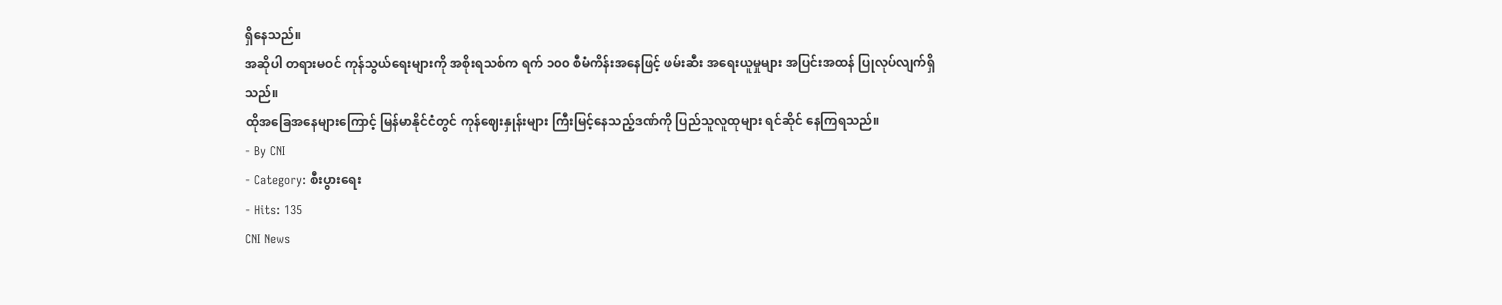ရှိနေသည်။
အဆိုပါ တရားမဝင် ကုန်သွယ်ရေးများကို အစိုးရသစ်က ရက် ၁၀၀ စီမံကိန်းအနေဖြင့် ဖမ်းဆီး အရေးယူမှုများ အပြင်းအထန် ပြုလုပ်လျက်ရှိသည်။
ထိုအခြေအနေများကြောင့် မြန်မာနိုင်ငံတွင် ကုန်ဈေးနှုန်းများ ကြီးမြင့်နေသည့်ဒဏ်ကို ပြည်သူလူထုများ ရင်ဆိုင် နေကြရသည်။
- By CNI
- Category: စီးပွားရေး
- Hits: 135
CNI News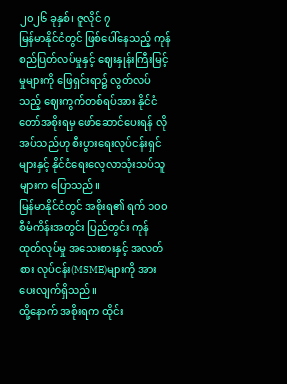၂၀၂၆ ခုနှစ်၊ ဇူလိုင် ၇
မြန်မာနိုင်ငံတွင် ဖြစ်ပေါ်နေသည့် ကုန်စည်ပြတ်လပ်မှုနှင့် ဈေးနှုန်းကြီးမြင့်မှုများကို ဖြေရှင်းရာ၌ လွတ်လပ်သည့် ဈေးကွက်တစ်ရပ်အား နိုင်ငံတော်အစိုးရမှ ဖော်ဆောင်ပေးရန် လိုအပ်သည်ဟု စီးပွားရေးလုပ်ငန်းရှင်များနှင့် နိုင်ငံရေးလေ့လာသုံးသပ်သူများက ပြောသည်။
မြန်မာနိုင်ငံတွင် အစိုးရ၏ ရက် ၁၀၀ စီမံကိန်းအတွင်း ပြည်တွင်း ကုန်ထုတ်လုပ်မှု အသေးစားနှင့် အလတ်စား လုပ်ငန်း(MSME)များကို အားပေးလျက်ရှိသည်။
ထို့နောက် အစိုးရက ထိုင်း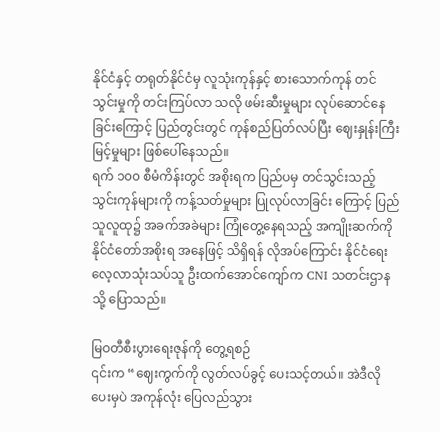နိုင်ငံနှင့် တရုတ်နိုင်ငံမှ လူသုံးကုန်နှင့် စားသောက်ကုန် တင်သွင်းမှုကို တင်းကြပ်လာ သလို ဖမ်းဆီးမှုများ လုပ်ဆောင်နေခြင်းကြောင့် ပြည်တွင်းတွင် ကုန်စည်ပြတ်လပ်ပြီး ဈေးနှုန်းကြီးမြင့်မှုများ ဖြစ်ပေါ်နေသည်။
ရက် ၁၀၀ စီမံကိန်းတွင် အစိုးရက ပြည်ပမှ တင်သွင်းသည့် သွင်းကုန်များကို ကန့်သတ်မှုများ ပြုလုပ်လာခြင်း ကြောင့် ပြည်သူလူထု၌ အခက်အခဲများ ကြုံတွေ့နေရသည့် အကျိုးဆက်ကို နိုင်ငံတော်အစိုးရ အနေဖြင့် သိရှိရန် လိုအပ်ကြောင်း နိုင်ငံရေးလေ့လာသုံးသပ်သူ ဦးထက်အောင်ကျော်က CNI သတင်းဌာနသို့ ပြောသည်။

မြဝတီစီးပွားရေးဇုန်ကို တွေ့ရစဉ်
၎င်းက “ဈေးကွက်ကို လွတ်လပ်ခွင့် ပေးသင့်တယ်။ အဲဒီလို ပေးမှပဲ အကုန်လုံး ပြေလည်သွား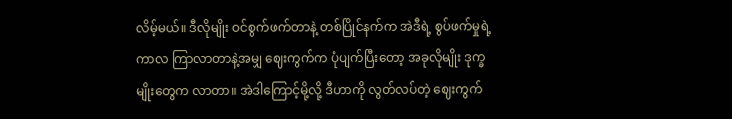လိမ့်မယ်။ ဒီလိုမျိုး ဝင်စွက်ဖက်တာနဲ့ တစ်ပြိုင်နက်က အဲဒီရဲ့ စွပ်ဖက်မှုရဲ့ ကာလ ကြာလာတာနဲ့အမျှ ဈေးကွက်က ပုံပျက်ပြီးတော့ အခုလိုမျိုး ဒုက္ခမျိုးတွေက လာတာ။ အဲဒါကြောင့်မို့လို့ ဒီဟာကို လွတ်လပ်တဲ့ ဈေးကွက်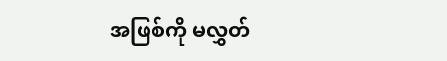အဖြစ်ကို မလွှတ်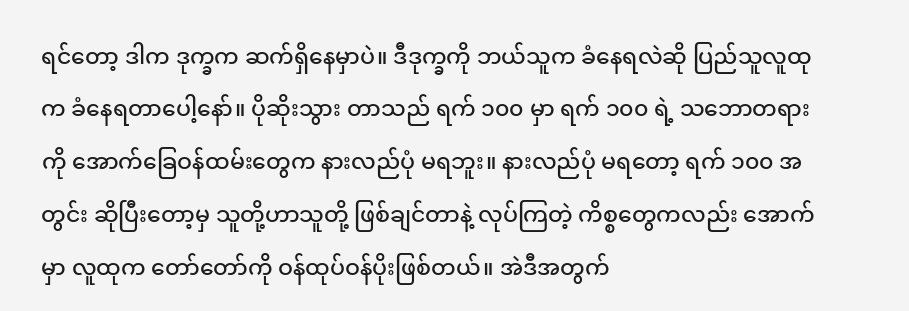ရင်တော့ ဒါက ဒုက္ခက ဆက်ရှိနေမှာပဲ။ ဒီဒုက္ခကို ဘယ်သူက ခံနေရလဲဆို ပြည်သူလူထုက ခံနေရတာပေါ့နော်။ ပိုဆိုးသွား တာသည် ရက် ၁၀၀ မှာ ရက် ၁၀၀ ရဲ့ သဘောတရားကို အောက်ခြေဝန်ထမ်းတွေက နားလည်ပုံ မရဘူး။ နားလည်ပုံ မရတော့ ရက် ၁၀၀ အတွင်း ဆိုပြီးတော့မှ သူတို့ဟာသူတို့ ဖြစ်ချင်တာနဲ့ လုပ်ကြတဲ့ ကိစ္စတွေကလည်း အောက်မှာ လူထုက တော်တော်ကို ဝန်ထုပ်ဝန်ပိုးဖြစ်တယ်။ အဲဒီအတွက်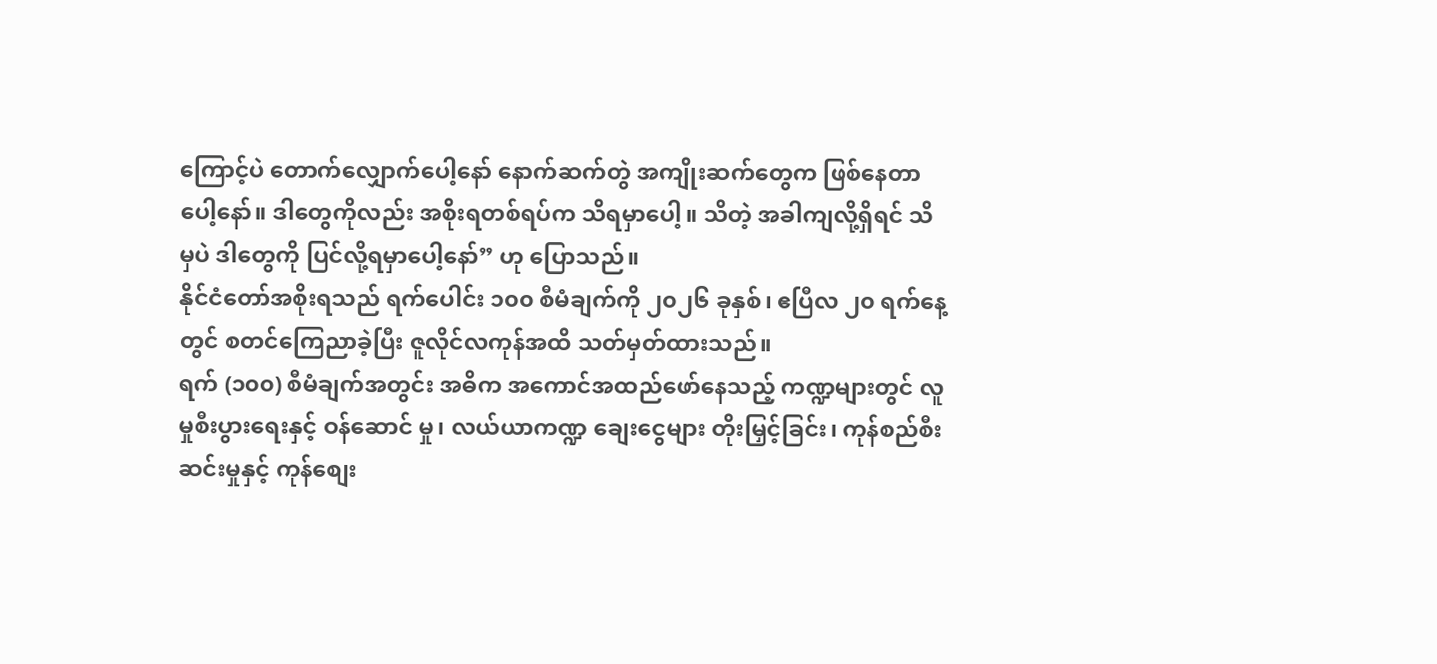ကြောင့်ပဲ တောက်လျှောက်ပေါ့နော် နောက်ဆက်တွဲ အကျိုးဆက်တွေက ဖြစ်နေတာပေါ့နော်။ ဒါတွေကိုလည်း အစိုးရတစ်ရပ်က သိရမှာပေါ့။ သိတဲ့ အခါကျလို့ရှိရင် သိမှပဲ ဒါတွေကို ပြင်လို့ရမှာပေါ့နော်” ဟု ပြောသည်။
နိုင်ငံတော်အစိုးရသည် ရက်ပေါင်း ၁၀၀ စီမံချက်ကို ၂၀၂၆ ခုနှစ်၊ ဧပြီလ ၂၀ ရက်နေ့တွင် စတင်ကြေညာခဲ့ပြီး ဇူလိုင်လကုန်အထိ သတ်မှတ်ထားသည်။
ရက် (၁၀၀) စီမံချက်အတွင်း အဓိက အကောင်အထည်ဖော်နေသည့် ကဏ္ဍများတွင် လူမှုစီးပွားရေးနှင့် ဝန်ဆောင် မှု၊ လယ်ယာကဏ္ဍ ချေးငွေများ တိုးမြှင့်ခြင်း၊ ကုန်စည်စီးဆင်းမှုနှင့် ကုန်စျေး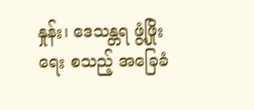နှုန်း၊ ဒေသန္တရ ဖွံ့ဖြိုးရေး စသည့် အခြေခံ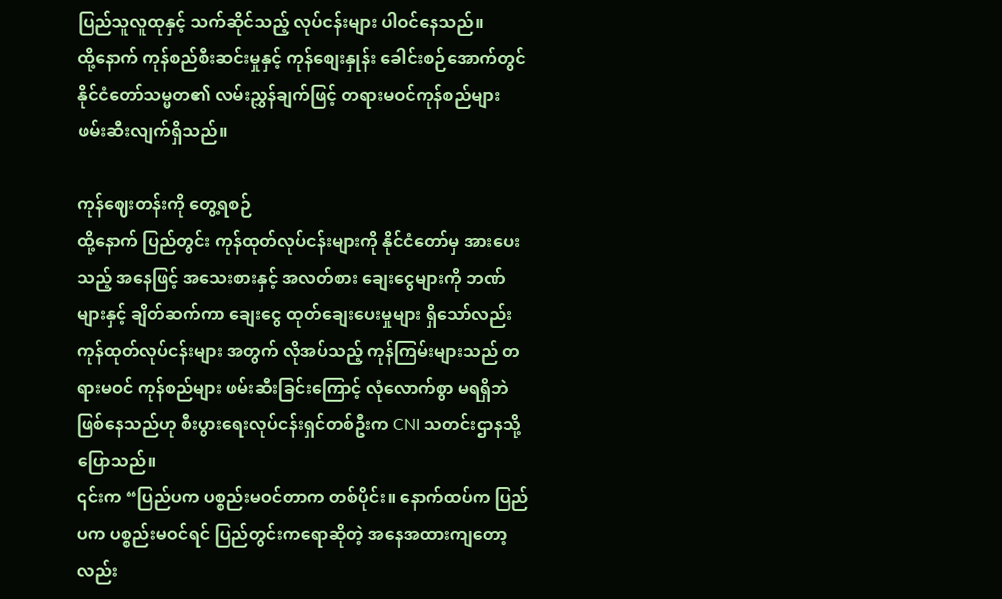ပြည်သူလူထုနှင့် သက်ဆိုင်သည့် လုပ်ငန်းများ ပါဝင်နေသည်။
ထို့နောက် ကုန်စည်စီးဆင်းမှုနှင့် ကုန်စျေးနှုန်း ခေါင်းစဉ်အောက်တွင် နိုင်ငံတော်သမ္မတ၏ လမ်းညွှန်ချက်ဖြင့် တရားမဝင်ကုန်စည်များ ဖမ်းဆီးလျက်ရှိသည်။

ကုန်ဈေးတန်းကို တွေ့ရစဉ်
ထို့နောက် ပြည်တွင်း ကုန်ထုတ်လုပ်ငန်းများကို နိုင်ငံတော်မှ အားပေးသည့် အနေဖြင့် အသေးစားနှင့် အလတ်စား ချေးငွေများကို ဘဏ်များနှင့် ချိတ်ဆက်ကာ ချေးငွေ ထုတ်ချေးပေးမှုများ ရှိသော်လည်း ကုန်ထုတ်လုပ်ငန်းများ အတွက် လိုအပ်သည့် ကုန်ကြမ်းများသည် တရားမဝင် ကုန်စည်များ ဖမ်းဆီးခြင်းကြောင့် လုံလောက်စွာ မရရှိဘဲ ဖြစ်နေသည်ဟု စီးပွားရေးလုပ်ငန်းရှင်တစ်ဦးက CNI သတင်းဌာနသို့ ပြောသည်။
၎င်းက “ပြည်ပက ပစ္စည်းမဝင်တာက တစ်ပိုင်း။ နောက်ထပ်က ပြည်ပက ပစ္စည်းမဝင်ရင် ပြည်တွင်းကရောဆိုတဲ့ အနေအထားကျတော့လည်း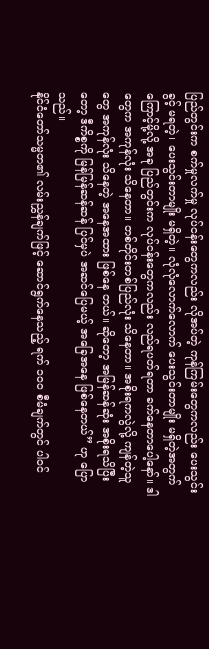ပြည်တွင်းက စက်မှုလက်မှု လုပ်ငန်းတွေကလည်း လိုအပ်တဲ့ ကုန်ကြမ်းတွေကလည်း ပေးသွင်းခွင့် မရတဲ့၊ ပေးသွင်းတာမျိုး မရှိတဲ့။ လုံလုံလောက်လောက် ပေးသွင်းတာမျိုး မရှိတဲ့အတွက်ကြောင့်မို့လို့ အခု ပြည်တွင်းက လုပ်ငန်းတွေကလည်း လည်ရပတ်ရတာ ခက်နေတာပေါ့နော်။ ဒါတွေက အကုန်လုံး သိနေတာ။ တစ်တိုင်းတစ်ပြည်လုံး သိနေတာ။ အစိုးရကလွဲလို့ ကျန်တဲ့သူတွေ အကုန်လုံး သိနေတဲ့ အနေအထား ဖြစ်နေ တယ်။ ဆိုတော့ အမြန်ဆန်ဆုံး အစိုးရသိပြီးတော့ ဒီကိစ္စကို မြန်မြန်ဆန်ဆန် ပြင်မှပဲ အဆင်ပြေမယ့် အခြေအနေ ဖြစ်နေတယ်” ဟု ပြောသည်။
နိုင်ငံတော်သမ္မတ၏ လမ်းညွှန်ချက်ဖြင့် ဆောင်ရွက်နေသည့် ရက် ၁၀၀ စီမံချက်တွင် ပါဝင်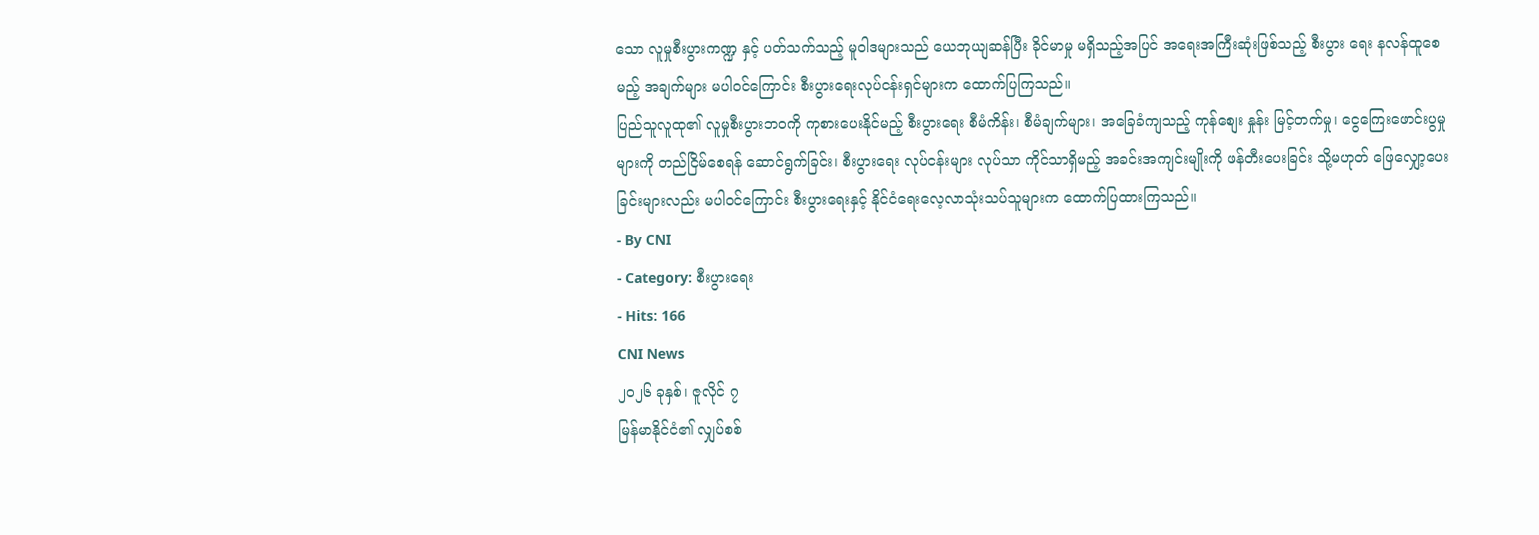သော လူမှုစီးပွားကဏ္ဍ နှင့် ပတ်သက်သည့် မူဝါဒများသည် ယေဘုယျဆန်ပြီး ခိုင်မာမှု မရှိသည့်အပြင် အရေးအကြီးဆုံးဖြစ်သည့် စီးပွား ရေး နလန်ထူစေမည့် အချက်များ မပါဝင်ကြောင်း စီးပွားရေးလုပ်ငန်းရှင်များက ထောက်ပြကြသည်။
ပြည်သူလူထု၏ လူမှုစီးပွားဘဝကို ကုစားပေးနိုင်မည့် စီးပွားရေး စီမံကိန်း၊ စီမံချက်များ၊ အခြေခံကျသည့် ကုန်စျေး နှုန်း မြင့်တက်မှု၊ ငွေကြေးဖောင်းပွမှုများကို တည်ငြိမ်စေရန် ဆောင်ရွက်ခြင်း၊ စီးပွားရေး လုပ်ငန်းများ လုပ်သာ ကိုင်သာရှိမည့် အခင်းအကျင်းမျိုးကို ဖန်တီးပေးခြင်း သို့မဟုတ် ဖြေလျှော့ပေးခြင်းများလည်း မပါဝင်ကြောင်း စီးပွားရေးနှင့် နိုင်ငံရေးလေ့လာသုံးသပ်သူများက ထောက်ပြထားကြသည်။
- By CNI
- Category: စီးပွားရေး
- Hits: 166
CNI News
၂၀၂၆ ခုနှစ်၊ ဇူလိုင် ၇
မြန်မာနိုင်ငံ၏ လျှပ်စစ်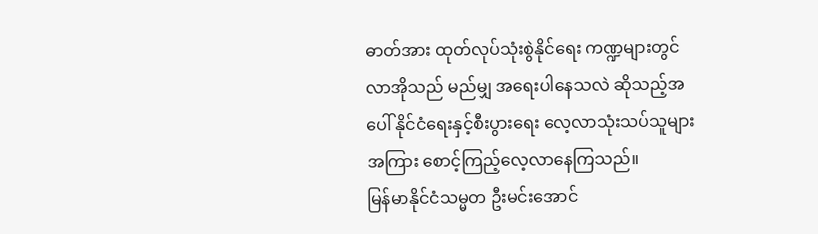ဓာတ်အား ထုတ်လုပ်သုံးစွဲနိုင်ရေး ကဏ္ဍများတွင် လာအိုသည် မည်မျှ အရေးပါနေသလဲ ဆိုသည့်အပေါ် နိုင်ငံရေးနှင့်စီးပွားရေး လေ့လာသုံးသပ်သူများအကြား စောင့်ကြည့်လေ့လာနေကြသည်။
မြန်မာနိုင်ငံသမ္မတ ဦးမင်းအောင်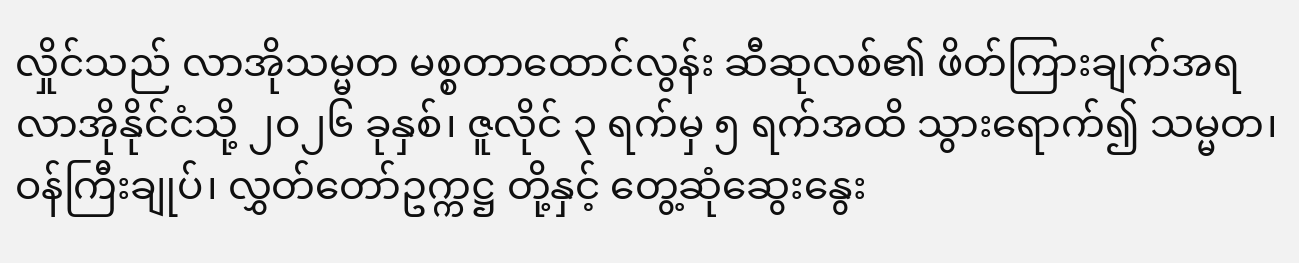လှိုင်သည် လာအိုသမ္မတ မစ္စတာထောင်လွန်း ဆီဆုလစ်၏ ဖိတ်ကြားချက်အရ လာအိုနိုင်ငံသို့ ၂၀၂၆ ခုနှစ်၊ ဇူလိုင် ၃ ရက်မှ ၅ ရက်အထိ သွားရောက်၍ သမ္မတ၊ ဝန်ကြီးချုပ်၊ လွှတ်တော်ဥက္ကဋ္ဌ တို့နှင့် တွေ့ဆုံဆွေးနွေး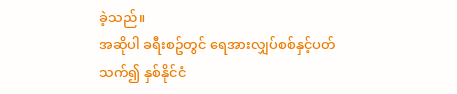ခဲ့သည်။
အဆိုပါ ခရီးစဥ်တွင် ရေအားလျှပ်စစ်နှင့်ပတ်သက်၍ နှစ်နိုင်ငံ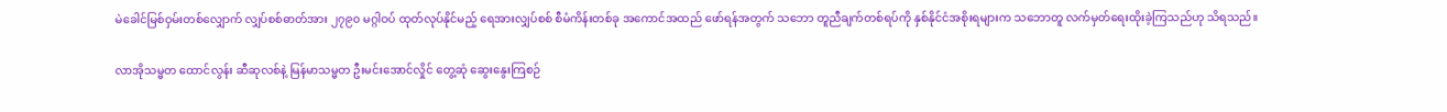မဲခေါင်မြစ်ဝှမ်းတစ်လျှောက် လျှပ်စစ်ဓာတ်အား ၂၇၉၀ မဂ္ဂါဝပ် ထုတ်လုပ်နိုင်မည့် ရေအားလျှပ်စစ် စီမံကိန်းတစ်ခု အကောင်အထည် ဖော်ရန်အတွက် သဘော တူညီချက်တစ်ရပ်ကို နှစ်နိုင်ငံအစိုးရများက သဘောတူ လက်မှတ်ရေးထိုးခဲ့ကြသည်ဟု သိရသည်။

လာအိုသမ္မတ ထောင်လွန်း ဆီဆုလစ်နဲ့ မြန်မာသမ္မတ ဦးမင်းအောင်လှိုင် တွေ့ဆုံ ဆွေးနွေးကြစဉ်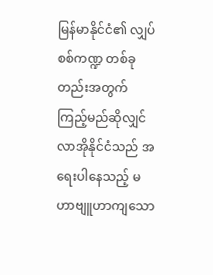မြန်မာနိုင်ငံ၏ လျှပ်စစ်ကဏ္ဍ တစ်ခုတည်းအတွက် ကြည့်မည်ဆိုလျှင် လာအိုနိုင်ငံသည် အရေးပါနေသည့် မဟာဗျူဟာကျသော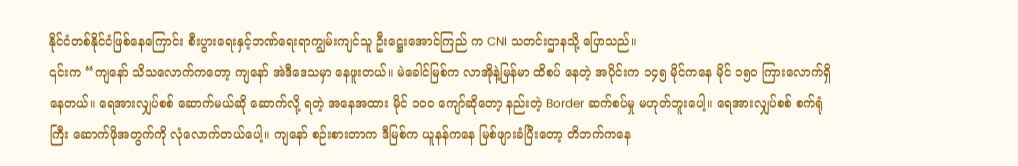နိုင်ငံတစ်နိုင်ငံဖြစ်နေကြောင်း စီးပွားရေးနှင့်ဘဏ်ရေးရာကျွမ်းကျင်သူ ဦးဋ္ဌေးအောင်ကြည် က CNI သတင်းဌာနသို့ ပြောသည်။
၎င်းက “ကျနော် သိသလောက်ကတော့ ကျနော် အဲဒီဒေသမှာ နေဖူးတယ်။ မဲခေါင်မြစ်က လာအိုနဲ့မြန်မာ ထိစပ် နေတဲ့ အပိုင်းက ၁၄၅ မိုင်ကနေ မိုင် ၁၅၀ ကြားလောက်ရှိနေတယ်။ ရေအားလျှပ်စစ် ဆောက်မယ်ဆို ဆောက်လို့ ရတဲ့ အနေအထား မိုင် ၁၀၀ ကျော်ဆိုတော့ နည်းတဲ့ Border ဆက်စပ်မှု မဟုတ်ဘူးပေါ့။ ရေအားလျှပ်စစ် စက်ရုံ ကြီး ဆောက်ဖိုအတွက်ကို လုံလောက်တယ်ပေါ့။ ကျနော် စဉ်းစားတာက ဒီမြစ်က ယူနန်ကနေ မြစ်ဖျားခံပြီးတော့ တိဘက်ကနေ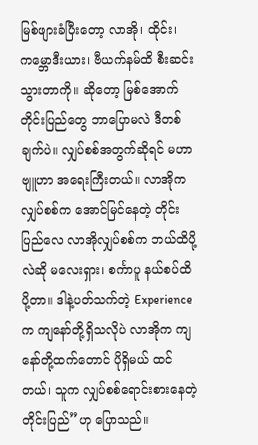မြစ်ဖျားခံပြီးတော့ လာအို၊ ထိုင်း၊ ကမ္ဘောဒီးယား၊ ဗီယက်နမ်ထိ စီးဆင်းသွားတာကို။ ဆိုတော့ မြစ်အောက် တိုင်းပြည်တွေ ဘာပြောမလဲ ဒီတစ်ချက်ပဲ။ လျှပ်စစ်အတွက်ဆိုရင် မဟာဗျူဟာ အရေးကြီးတယ်။ လာအိုက လျှပ်စစ်က အောင်မြင်နေတဲ့ တိုင်းပြည်လေ လာအိုလျှပ်စစ်က ဘယ်ထိပို့လဲဆို မလေးရှား၊ စင်္ကာပူ နယ်စပ်ထိပို့တာ။ ဒါနဲ့ပတ်သက်တဲ့ Experience က ကျနော်တို့ရှိသလိုပဲ လာအိုက ကျနော်တို့ထက်တောင် ပိုရှိမယ် ထင်တယ်၊ သူက လျှပ်စစ်ရောင်းစားနေတဲ့ တိုင်းပြည်”ဟု ပြောသည်။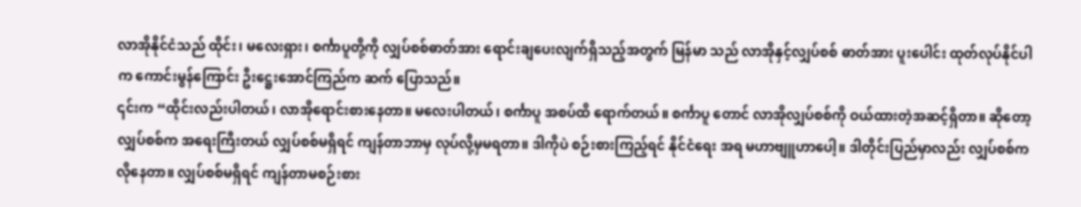လာအိုနိုင်ငံသည် ထိုင်း၊ မလေးရှား၊ စင်္ကာပူတို့ကို လျှပ်စစ်ဓာတ်အား ရောင်းချပေးလျက်ရှိသည့်အတွက် မြန်မာ သည် လာအိုနှင့်လျှပ်စစ် ဓာတ်အား ပူးပေါင်း ထုတ်လုပ်နိုင်ပါက ကောင်းမွန်ကြောင်း ဦးဋ္ဌေးအောင်ကြည်က ဆက် ပြောသည်။
၎င်းက “ထိုင်းလည်းပါတယ်၊ လာအိုရောင်းစားနေတာ။ မလေးပါတယ်၊ စင်္ကာပူ အစပ်ထိ ရောက်တယ်။ စင်္ကာပူ တောင် လာအိုလျှပ်စစ်ကို ဝယ်ထားတဲ့အဆင့်ရှိတာ။ ဆိုတော့ လျှပ်စစ်က အရေးကြီးတယ် လျှပ်စစ်မရှိရင် ကျန်တာဘာမှ လုပ်လို့မှမရတာ။ ဒါကိုပဲ စဉ်းစားကြည့်ရင် နိုင်ငံရေး အရ မဟာဗျူဟာပေါ့။ ဒါတိုင်းပြည်မှာလည်း လျှပ်စစ်က လိုနေတာ။ လျှပ်စစ်မရှိရင် ကျန်တာမစဉ်းစား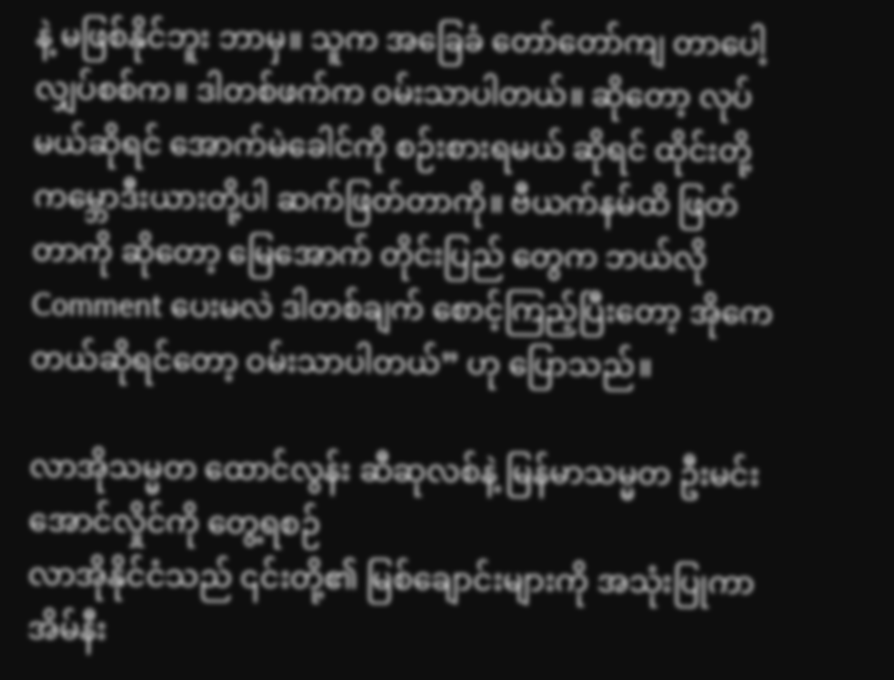နဲ့ မဖြစ်နိုင်ဘူး ဘာမှ။ သူက အခြေခံ တော်တော်ကျ တာပေါ့ လျှပ်စစ်က။ ဒါတစ်ဖက်က ဝမ်းသာပါတယ်။ ဆိုတော့ လုပ်မယ်ဆိုရင် အောက်မဲခေါင်ကို စဉ်းစားရမယ် ဆိုရင် ထိုင်းတို့ ကမ္ဘောဒီးယားတို့ပါ ဆက်ဖြတ်တာကို။ ဗီယက်နမ်ထိ ဖြတ်တာကို ဆိုတော့ မြေအောက် တိုင်းပြည် တွေက ဘယ်လို Comment ပေးမလဲ ဒါတစ်ချက် စောင့်ကြည့်ပြီးတော့ အိုကေတယ်ဆိုရင်တော့ ဝမ်းသာပါတယ်” ဟု ပြောသည်။

လာအိုသမ္မတ ထောင်လွန်း ဆီဆုလစ်နဲ့ မြန်မာသမ္မတ ဦးမင်းအောင်လှိုင်ကို တွေ့ရစဉ်
လာအိုနိုင်ငံသည် ၎င်းတို့၏ မြစ်ချောင်းများကို အသုံးပြုကာ အိမ်နီး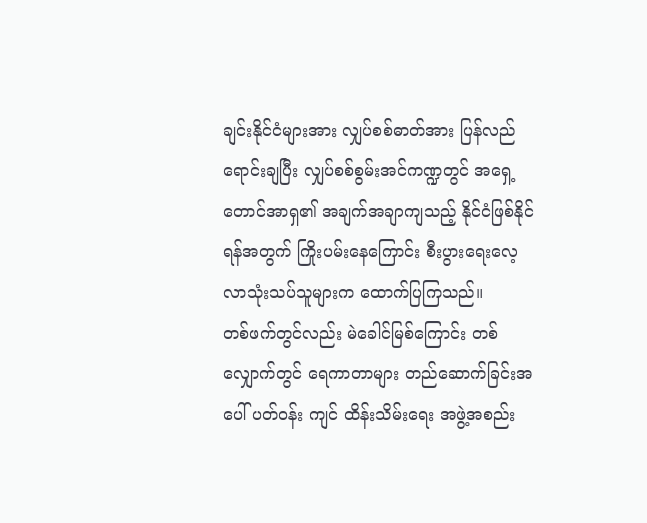ချင်းနိုင်ငံများအား လျှပ်စစ်ဓာတ်အား ပြန်လည် ရောင်းချပြီး လျှပ်စစ်စွမ်းအင်ကဏ္ဍတွင် အရှေ့တောင်အာရှ၏ အချက်အချာကျသည့် နိုင်ငံဖြစ်နိုင်ရန်အတွက် ကြိုးပမ်းနေကြောင်း စီးပွားရေးလေ့လာသုံးသပ်သူများက ထောက်ပြကြသည်။
တစ်ဖက်တွင်လည်း မဲခေါင်မြစ်ကြောင်း တစ်လျှောက်တွင် ရေကာတာများ တည်ဆောက်ခြင်းအပေါ် ပတ်ဝန်း ကျင် ထိန်းသိမ်းရေး အဖွဲ့အစည်း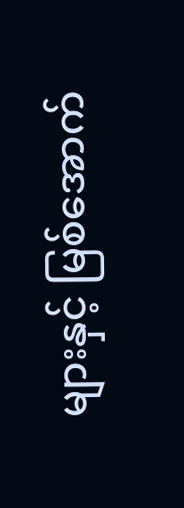များနှင့် မြစ်အောက်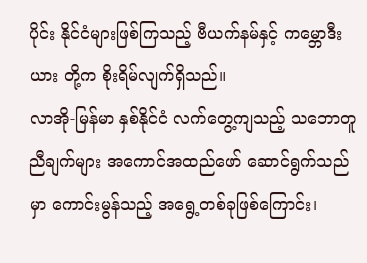ပိုင်း နိုင်ငံများဖြစ်ကြသည့် ဗီယက်နမ်နှင့် ကမ္ဘောဒီးယား တို့က စိုးရိမ်လျက်ရှိသည်။
လာအို-မြန်မာ နှစ်နိုင်ငံ လက်တွေ့ကျသည့် သဘောတူညီချက်များ အကောင်အထည်ဖော် ဆောင်ရွက်သည်မှာ ကောင်းမွန်သည့် အရွေ့တစ်ခုဖြစ်ကြောင်း၊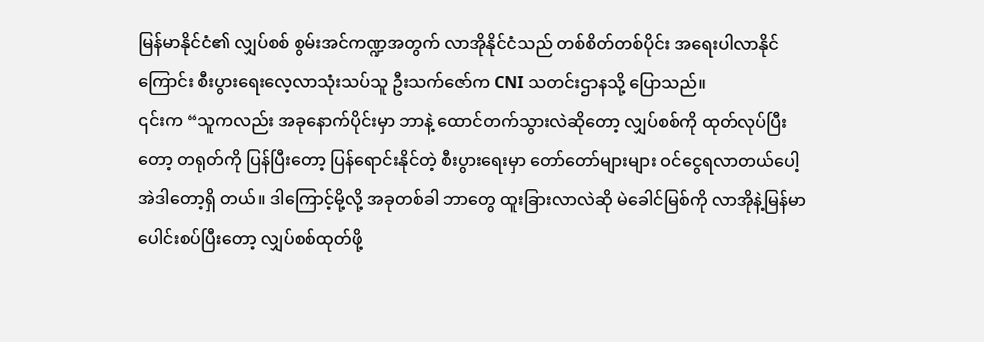မြန်မာနိုင်ငံ၏ လျှပ်စစ် စွမ်းအင်ကဏ္ဍအတွက် လာအိုနိုင်ငံသည် တစ်စိတ်တစ်ပိုင်း အရေးပါလာနိုင်ကြောင်း စီးပွားရေးလေ့လာသုံးသပ်သူ ဦးသက်ဇော်က CNI သတင်းဌာနသို့ ပြောသည်။
၎င်းက “သူကလည်း အခုနောက်ပိုင်းမှာ ဘာနဲ့ ထောင်တက်သွားလဲဆိုတော့ လျှပ်စစ်ကို ထုတ်လုပ်ပြီးတော့ တရုတ်ကို ပြန်ပြီးတော့ ပြန်ရောင်းနိုင်တဲ့ စီးပွားရေးမှာ တော်တော်များများ ဝင်ငွေရလာတယ်ပေါ့ အဲဒါတော့ရှိ တယ်။ ဒါကြောင့်မို့လို့ အခုတစ်ခါ ဘာတွေ ထူးခြားလာလဲဆို မဲခေါင်မြစ်ကို လာအိုနဲ့မြန်မာ ပေါင်းစပ်ပြီးတော့ လျှပ်စစ်ထုတ်ဖို့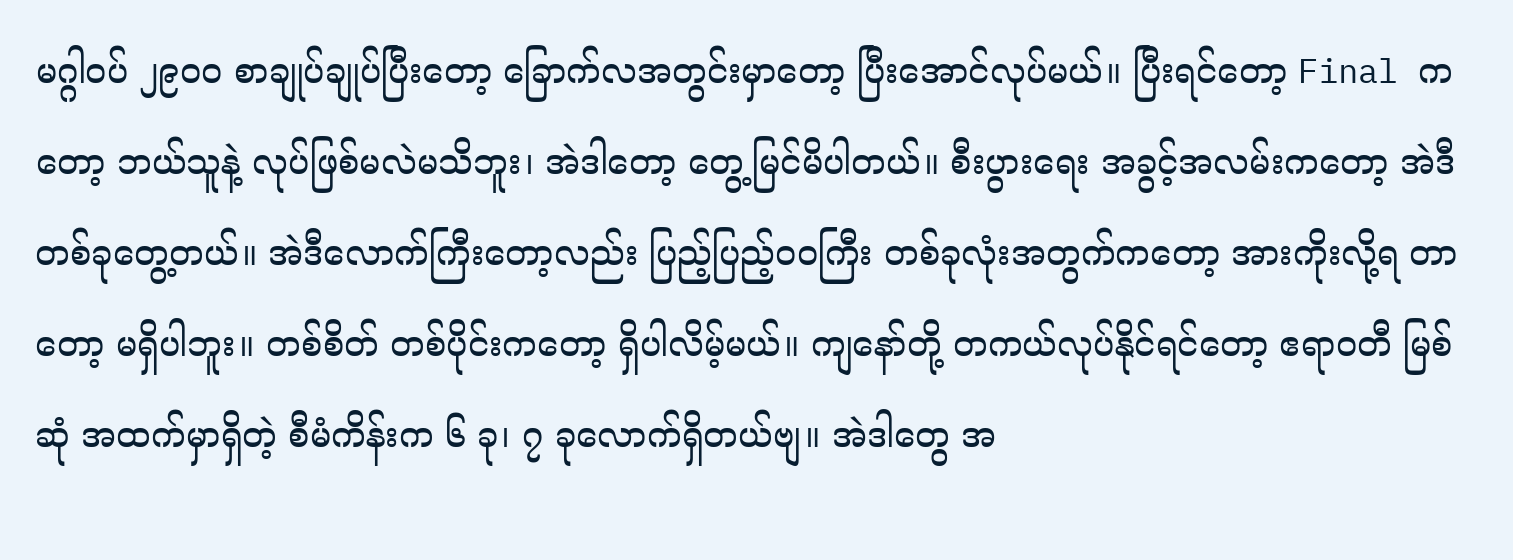မဂ္ဂါဝပ် ၂၉၀၀ စာချုပ်ချုပ်ပြီးတော့ ခြောက်လအတွင်းမှာတော့ ပြီးအောင်လုပ်မယ်။ ပြီးရင်တော့ Final ကတော့ ဘယ်သူနဲ့ လုပ်ဖြစ်မလဲမသိဘူး၊ အဲဒါတော့ တွေ့မြင်မိပါတယ်။ စီးပွားရေး အခွင့်အလမ်းကတော့ အဲဒီ တစ်ခုတွေ့တယ်။ အဲဒီလောက်ကြီးတော့လည်း ပြည့်ပြည့်ဝဝကြီး တစ်ခုလုံးအတွက်ကတော့ အားကိုးလို့ရ တာတော့ မရှိပါဘူး။ တစ်စိတ် တစ်ပိုင်းကတော့ ရှိပါလိမ့်မယ်။ ကျနော်တို့ တကယ်လုပ်နိုင်ရင်တော့ ဧရာဝတီ မြစ်ဆုံ အထက်မှာရှိတဲ့ စီမံကိန်းက ၆ ခု၊ ၇ ခုလောက်ရှိတယ်ဗျ။ အဲဒါတွေ အ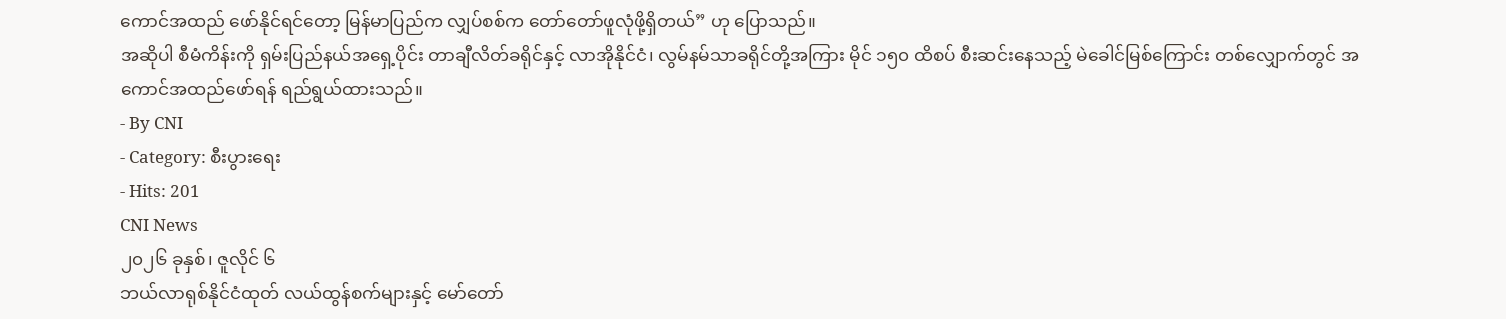ကောင်အထည် ဖော်နိုင်ရင်တော့ မြန်မာပြည်က လျှပ်စစ်က တော်တော်ဖူလုံဖို့ရှိတယ်” ဟု ပြောသည်။
အဆိုပါ စီမံကိန်းကို ရှမ်းပြည်နယ်အရှေ့ပိုင်း တာချီလိတ်ခရိုင်နှင့် လာအိုနိုင်ငံ၊ လွမ်နမ်သာခရိုင်တို့အကြား မိုင် ၁၅၀ ထိစပ် စီးဆင်းနေသည့် မဲခေါင်မြစ်ကြောင်း တစ်လျှောက်တွင် အကောင်အထည်ဖော်ရန် ရည်ရွယ်ထားသည်။
- By CNI
- Category: စီးပွားရေး
- Hits: 201
CNI News
၂၀၂၆ ခုနှစ်၊ ဇူလိုင် ၆
ဘယ်လာရုစ်နိုင်ငံထုတ် လယ်ထွန်စက်များနှင့် မော်တော်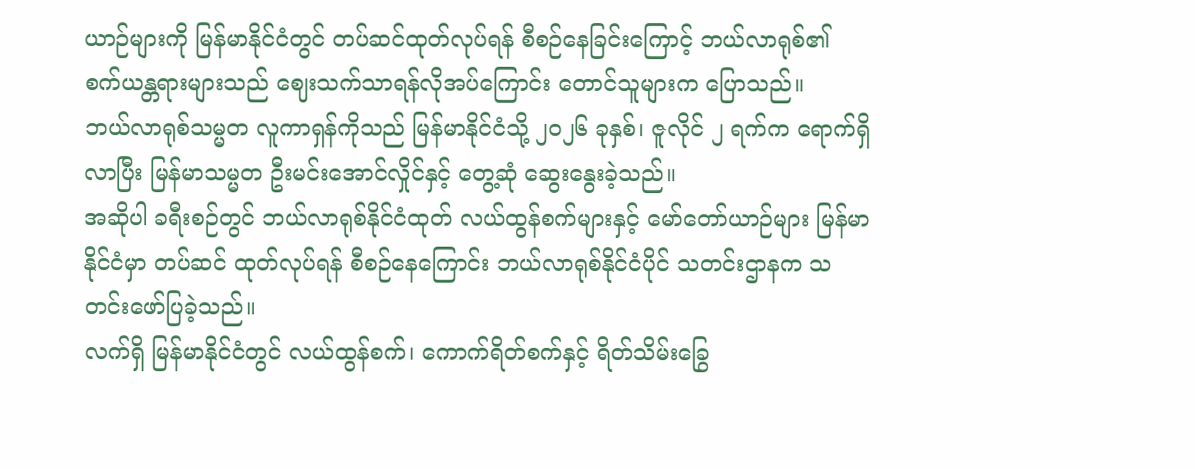ယာဉ်များကို မြန်မာနိုင်ငံတွင် တပ်ဆင်ထုတ်လုပ်ရန် စီစဉ်နေခြင်းကြောင့် ဘယ်လာရုစ်၏ စက်ယန္တရားများသည် ဈေးသက်သာရန်လိုအပ်ကြောင်း တောင်သူများက ပြောသည်။
ဘယ်လာရုစ်သမ္မတ လူကာရှန်ကိုသည် မြန်မာနိုင်ငံသို့ ၂၀၂၆ ခုနှစ်၊ ဇူလိုင် ၂ ရက်က ရောက်ရှိလာပြီး မြန်မာသမ္မတ ဦးမင်းအောင်လှိုင်နှင့် တွေ့ဆုံ ဆွေးနွေးခဲ့သည်။
အဆိုပါ ခရီးစဉ်တွင် ဘယ်လာရုစ်နိုင်ငံထုတ် လယ်ထွန်စက်များနှင့် မော်တော်ယာဉ်များ မြန်မာနိုင်ငံမှာ တပ်ဆင် ထုတ်လုပ်ရန် စီစဉ်နေကြောင်း ဘယ်လာရုစ်နိုင်ငံပိုင် သတင်းဌာနက သတင်းဖော်ပြခဲ့သည်။
လက်ရှိ မြန်မာနိုင်ငံတွင် လယ်ထွန်စက်၊ ကောက်ရိတ်စက်နှင့် ရိတ်သိမ်းခြွေ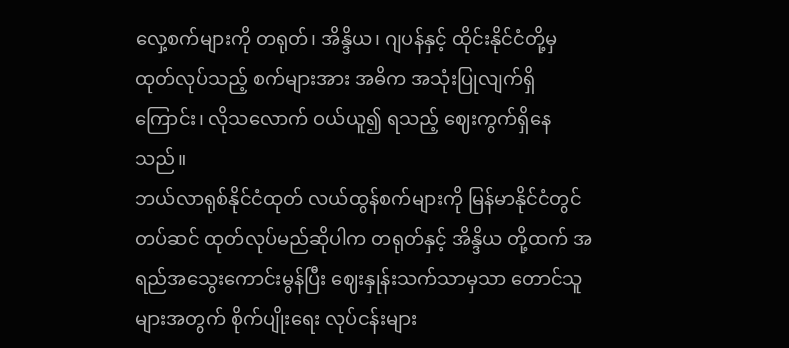လှေ့စက်များကို တရုတ်၊ အိန္ဒိယ၊ ဂျပန်နှင့် ထိုင်းနိုင်ငံတို့မှ ထုတ်လုပ်သည့် စက်များအား အဓိက အသုံးပြုလျက်ရှိကြောင်း၊ လိုသလောက် ဝယ်ယူ၍ ရသည့် ဈေးကွက်ရှိနေသည်။
ဘယ်လာရုစ်နိုင်ငံထုတ် လယ်ထွန်စက်များကို မြန်မာနိုင်ငံတွင် တပ်ဆင် ထုတ်လုပ်မည်ဆိုပါက တရုတ်နှင့် အိန္ဒိယ တို့ထက် အရည်အသွေးကောင်းမွန်ပြီး ဈေးနှုန်းသက်သာမှသာ တောင်သူများအတွက် စိုက်ပျိုးရေး လုပ်ငန်းများ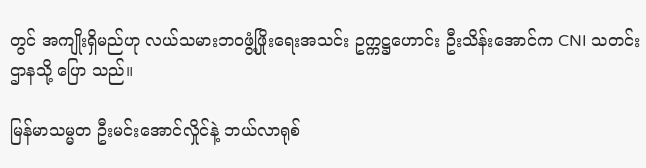တွင် အကျိုးရှိမည်ဟု လယ်သမားဘဝဖွံ့ဖြိုးရေးအသင်း ဥက္ကဋ္ဌဟောင်း ဦးသိန်းအောင်က CNI သတင်းဌာနသို့ ပြော သည်။

မြန်မာသမ္မတ ဦးမင်းအောင်လှိုင်နဲ့ ဘယ်လာရုစ်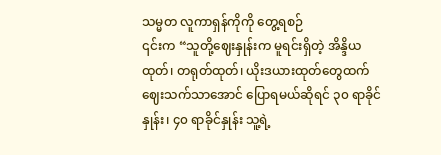သမ္မတ လူကာရှန်ကိုကို တွေ့ရစဉ်
၎င်းက “သူတို့ဈေးနှုန်းက မူရင်းရှိတဲ့ အိန္ဒိယထုတ်၊ တရုတ်ထုတ်၊ ယိုးဒယားထုတ်တွေထက် ဈေးသက်သာအောင် ပြောရမယ်ဆိုရင် ၃၀ ရာခိုင်နှုန်း၊ ၄၀ ရာခိုင်နှုန်း သူ့ရဲ့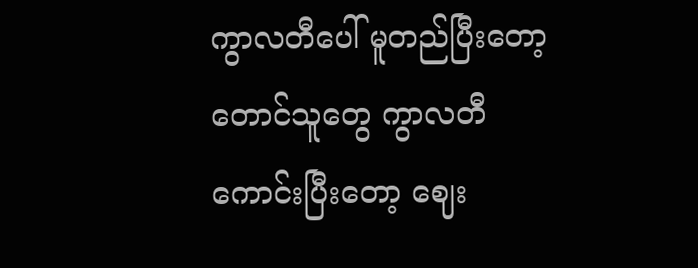ကွာလတီပေါ် မူတည်ပြီးတော့ တောင်သူတွေ ကွာလတီ ကောင်းပြီးတော့ ဈေး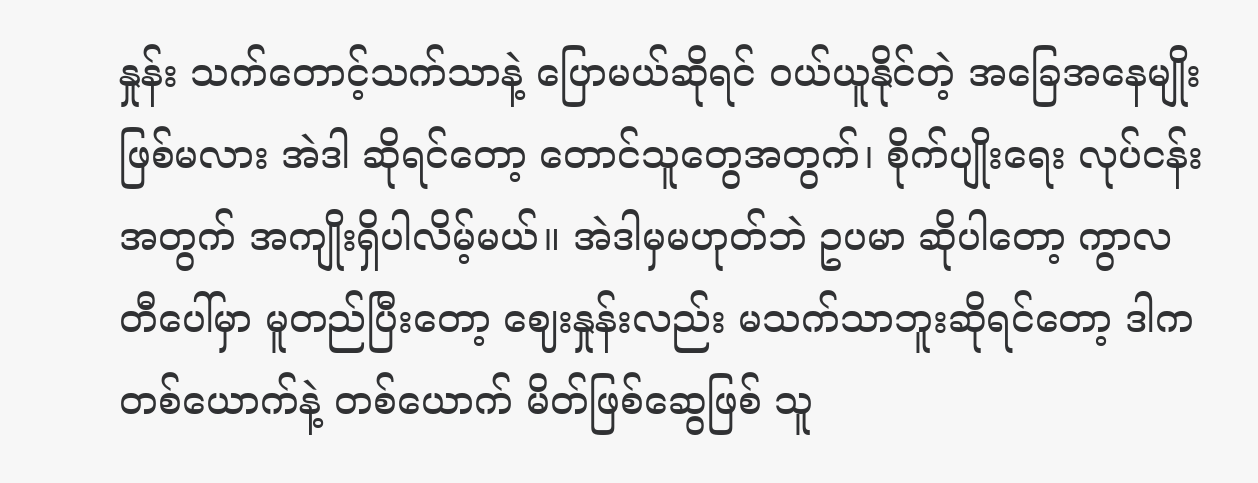နှုန်း သက်တောင့်သက်သာနဲ့ ပြောမယ်ဆိုရင် ဝယ်ယူနိုင်တဲ့ အခြေအနေမျိုး ဖြစ်မလား အဲဒါ ဆိုရင်တော့ တောင်သူတွေအတွက်၊ စိုက်ပျိုးရေး လုပ်ငန်းအတွက် အကျိုးရှိပါလိမ့်မယ်။ အဲဒါမှမဟုတ်ဘဲ ဥပမာ ဆိုပါတော့ ကွာလတီပေါ်မှာ မူတည်ပြီးတော့ ဈေးနှုန်းလည်း မသက်သာဘူးဆိုရင်တော့ ဒါက တစ်ယောက်နဲ့ တစ်ယောက် မိတ်ဖြစ်ဆွေဖြစ် သူ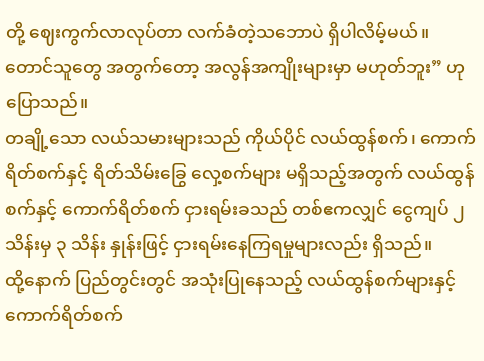တို့ ဈေးကွက်လာလုပ်တာ လက်ခံတဲ့သဘောပဲ ရှိပါလိမ့်မယ်။ တောင်သူတွေ အတွက်တော့ အလွန်အကျိုးများမှာ မဟုတ်ဘူး” ဟု ပြောသည်။
တချို့သော လယ်သမားများသည် ကိုယ်ပိုင် လယ်ထွန်စက်၊ ကောက်ရိတ်စက်နှင့် ရိတ်သိမ်းခြွေ လှေ့စက်များ မရှိသည့်အတွက် လယ်ထွန်စက်နှင့် ကောက်ရိတ်စက် ငှားရမ်းခသည် တစ်ဧကလျှင် ငွေကျပ် ၂ သိန်းမှ ၃ သိန်း နှုန်းဖြင့် ငှားရမ်းနေကြရမှုများလည်း ရှိသည်။
ထို့နောက် ပြည်တွင်းတွင် အသုံးပြုနေသည့် လယ်ထွန်စက်များနှင့် ကောက်ရိတ်စက်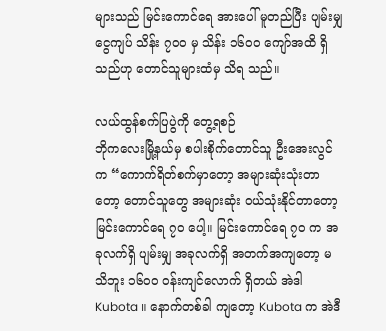များသည် မြင်းကောင်ရေ အားပေါ် မူတည်ပြီး ပျမ်းမျှ ငွေကျပ် သိန်း ၇၀၀ မှ သိန်း ၁၆၀၀ ကျော်အထိ ရှိသည်ဟု တောင်သူများထံမှ သိရ သည်။

လယ်ထွန်စက်ပြပွဲကို တွေ့ရစဉ်
ဘိုကလေးမြို့နယ်မှ စပါးစိုက်တောင်သူ ဦးအေးလွင်က “ကောက်ရိတ်စက်မှာတော့ အများဆုံးသုံးတာတော့ တောင်သူတွေ အများဆုံး ဝယ်သုံးနိုင်တာတော့ မြင်းကောင်ရေ ၇၀ ပေါ့။ မြင်းကောင်ရေ ၇၀ က အခုလက်ရှိ ပျမ်းမျှ အခုလက်ရှိ အတက်အကျတော့ မသိဘူး ၁၆၀၀ ဝန်းကျင်လောက် ရှိတယ် အဲဒါ Kubota ။ နောက်တစ်ခါ ကျတော့ Kubota က အဲဒီ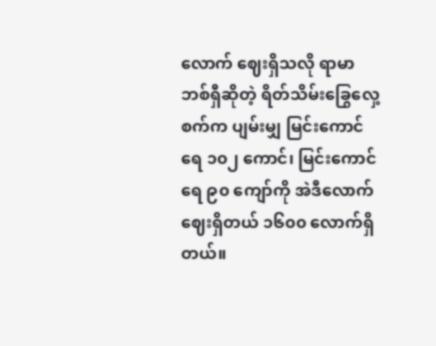လောက် ဈေးရှိသလို ရာမာဘစ်ရှီဆိုတဲ့ ရိတ်သိမ်းခြွေလှေ့စက်က ပျမ်းမျှ မြင်းကောင်ရေ ၁၀၂ ကောင်၊ မြင်းကောင်ရေ ၉၀ ကျော်ကို အဲဒီလောက်ဈေးရှိတယ် ၁၆၀၀ လောက်ရှိတယ်။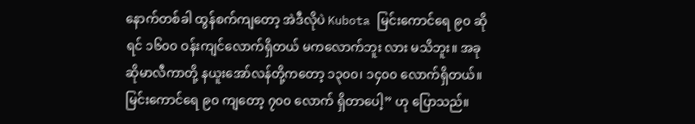နောက်တစ်ခါ ထွန်စက်ကျတော့ အဲဒီလိုပဲ Kubota မြင်းကောင်ရေ ၉၀ ဆိုရင် ၁၆၀၀ ဝန်းကျင်လောက်ရှိတယ် မကလောက်ဘူး လား မသိဘူး။ အခု ဆိုမာလီကာတို့ နယူးအော်လန်တို့ကတော့ ၁၃၀၀၊ ၁၄၀၀ လောက်ရှိတယ်။ မြင်းကောင်ရေ ၉၀ ကျတော့ ၇၀၀ လောက် ရှိတာပေါ့” ဟု ပြောသည်။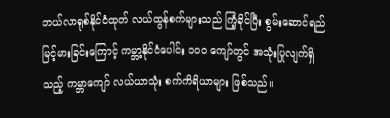ဘယ်လာရုစ်နိုင်ငံထုတ် လယ်ထွန်စက်များသည် ကြံ့ခိုင်ပြီး စွမ်းဆောင်ရည် မြင့်မားခြင်းကြောင့် ကမ္ဘာ့နိုင်ငံပေါင်း ၁၀၀ ကျော်တွင် အသုံးပြုလျက်ရှိသည့် ကမ္ဘာကျော် လယ်ယာသုံး စက်ကိရိယာများ ဖြစ်သည်။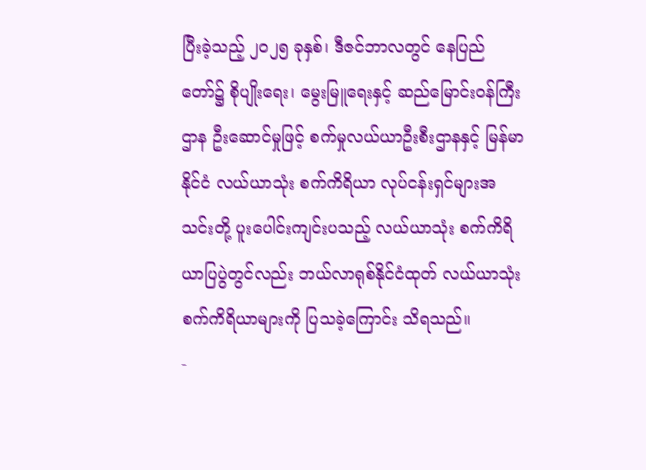ပြီးခဲ့သည့် ၂၀၂၅ ခုနှစ်၊ ဒီဇင်ဘာလတွင် နေပြည်တော်၌ စိုပျိုးရေး၊ မွေးမြူရေးနှင့် ဆည်မြောင်းဝန်ကြီးဌာန ဦးဆောင်မှုဖြင့် စက်မှုလယ်ယာဦးစီးဌာနနှင့် မြန်မာနိုင်ငံ လယ်ယာသုံး စက်ကိရိယာ လုပ်ငန်းရှင်များအသင်းတို့ ပူးပေါင်းကျင်းပသည့် လယ်ယာသုံး စက်ကိရိယာပြပွဲတွင်လည်း ဘယ်လာရုစ်နိုင်ငံထုတ် လယ်ယာသုံး စက်ကိရိယာများကို ပြသခဲ့ကြောင်း သိရသည်။
-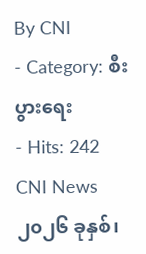By CNI
- Category: စီးပွားရေး
- Hits: 242
CNI News
၂၀၂၆ ခုနှစ်၊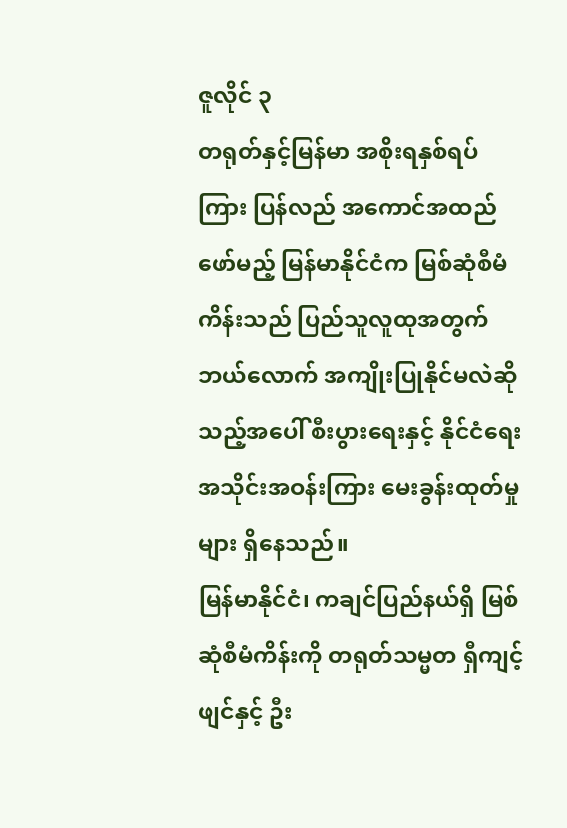ဇူလိုင် ၃
တရုတ်နှင့်မြန်မာ အစိုးရနှစ်ရပ်ကြား ပြန်လည် အကောင်အထည်ဖော်မည့် မြန်မာနိုင်ငံက မြစ်ဆုံစီမံကိန်းသည် ပြည်သူလူထုအတွက် ဘယ်လောက် အကျိုးပြုနိုင်မလဲဆိုသည့်အပေါ် စီးပွားရေးနှင့် နိုင်ငံရေး အသိုင်းအဝန်းကြား မေးခွန်းထုတ်မှုများ ရှိနေသည်။
မြန်မာနိုင်ငံ၊ ကချင်ပြည်နယ်ရှိ မြစ်ဆုံစီမံကိန်းကို တရုတ်သမ္မတ ရှီကျင့်ဖျင်နှင့် ဦး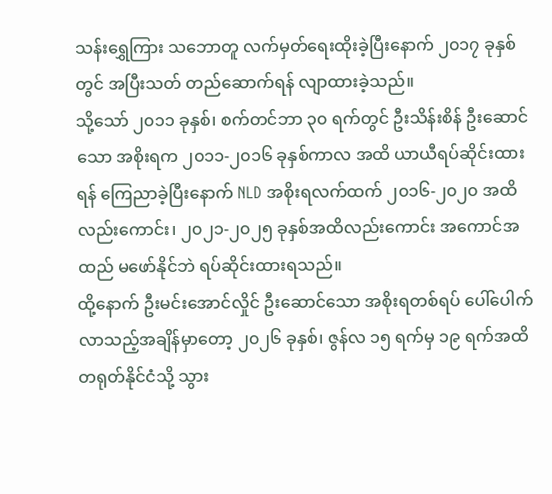သန်းရွှေကြား သဘောတူ လက်မှတ်ရေးထိုးခဲ့ပြီးနောက် ၂၀၁၇ ခုနှစ်တွင် အပြီးသတ် တည်ဆောက်ရန် လျာထားခဲ့သည်။
သို့သော် ၂၀၁၁ ခုနှစ်၊ စက်တင်ဘာ ၃၀ ရက်တွင် ဦးသိန်းစိန် ဦးဆောင်သော အစိုးရက ၂၀၁၁-၂၀၁၆ ခုနှစ်ကာလ အထိ ယာယီရပ်ဆိုင်းထားရန် ကြေညာခဲ့ပြီးနောက် NLD အစိုးရလက်ထက် ၂၀၁၆-၂၀၂၀ အထိလည်းကောင်း၊ ၂၀၂၁-၂၀၂၅ ခုနှစ်အထိလည်းကောင်း အကောင်အထည် မဖော်နိုင်ဘဲ ရပ်ဆိုင်းထားရသည်။
ထို့နောက် ဦးမင်းအောင်လှိုင် ဦးဆောင်သော အစိုးရတစ်ရပ် ပေါ်ပေါက်လာသည့်အချိန်မှာတော့ ၂၀၂၆ ခုနှစ်၊ ဇွန်လ ၁၅ ရက်မှ ၁၉ ရက်အထိ တရုတ်နိုင်ငံသို့ သွား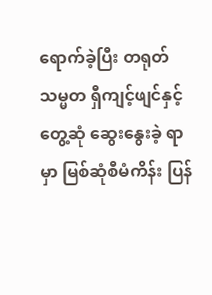ရောက်ခဲ့ပြီး တရုတ်သမ္မတ ရှီကျင့်ဖျင်နှင့်တွေ့ဆုံ ဆွေးနွေးခဲ့ ရာမှာ မြစ်ဆုံစီမံကိန်း ပြန်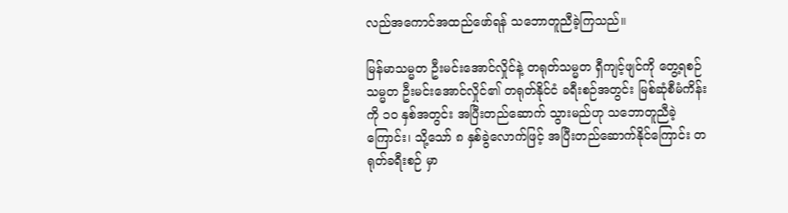လည်အကောင်အထည်ဖော်ရန် သဘောတူညီခဲ့ကြသည်။

မြန်မာသမ္မတ ဦးမင်းအောင်လှိုင်နဲ့ တရုတ်သမ္မတ ရှီကျင့်ဖျင်ကို တွေ့ရစဉ်
သမ္မတ ဦးမင်းအောင်လှိုင်၏ တရုတ်နိုင်ငံ ခရီးစဉ်အတွင်း မြစ်ဆုံစီမံကိန်းကို ၁၀ နှစ်အတွင်း အပြီးတည်ဆောက် သွားမည်ဟု သဘောတူညီခဲ့ကြောင်း၊ သို့သော် ၈ နှစ်ခွဲလောက်ဖြင့် အပြီးတည်ဆောက်နိုင်ကြောင်း တရုတ်ခရီးစဉ် မှာ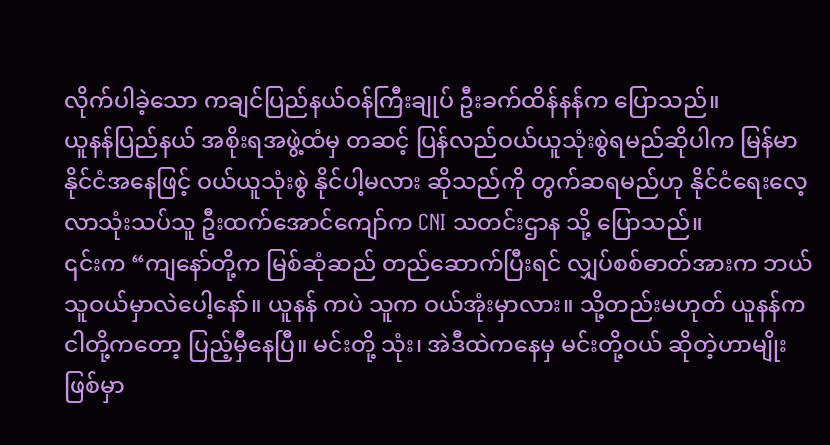လိုက်ပါခဲ့သော ကချင်ပြည်နယ်ဝန်ကြီးချုပ် ဦးခက်ထိန်နန်က ပြောသည်။
ယူနန်ပြည်နယ် အစိုးရအဖွဲ့ထံမှ တဆင့် ပြန်လည်ဝယ်ယူသုံးစွဲရမည်ဆိုပါက မြန်မာနိုင်ငံအနေဖြင့် ဝယ်ယူသုံးစွဲ နိုင်ပါ့မလား ဆိုသည်ကို တွက်ဆရမည်ဟု နိုင်ငံရေးလေ့လာသုံးသပ်သူ ဦးထက်အောင်ကျော်က CNI သတင်းဌာန သို့ ပြောသည်။
၎င်းက “ကျနော်တို့က မြစ်ဆုံဆည် တည်ဆောက်ပြီးရင် လျှပ်စစ်ဓာတ်အားက ဘယ်သူဝယ်မှာလဲပေါ့နော်။ ယူနန် ကပဲ သူက ဝယ်အုံးမှာလား။ သို့တည်းမဟုတ် ယူနန်က ငါတို့ကတော့ ပြည့်မှီနေပြီ။ မင်းတို့ သုံး၊ အဲဒီထဲကနေမှ မင်းတို့ဝယ် ဆိုတဲ့ဟာမျိုး ဖြစ်မှာ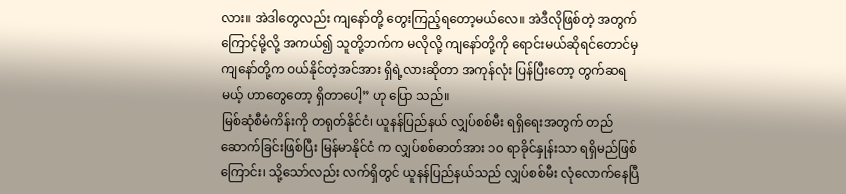လား။ အဲဒါတွေလည်း ကျနော်တို့ တွေးကြည့်ရတော့မယ်လေ။ အဲဒီလိုဖြစ်တဲ့ အတွက်ကြောင့်မို့လို့ အကယ်၍ သူတို့ဘက်က မလိုလို့ ကျနော်တို့ကို ရောင်းမယ်ဆိုရင်တောင်မှ ကျနော်တို့က ဝယ်နိုင်တဲ့အင်အား ရှိရဲ့လားဆိုတာ အကုန်လုံး ပြန်ပြီးတော့ တွက်ဆရမယ့် ဟာတွေတော့ ရှိတာပေါ့” ဟု ပြော သည်။
မြစ်ဆုံစီမံကိန်းကို တရုတ်နိုင်ငံ၊ ယူနန်ပြည်နယ် လျှပ်စစ်မီး ရရှိရေးအတွက် တည်ဆောက်ခြင်းဖြစ်ပြီး မြန်မာနိုင်ငံ က လျှပ်စစ်ဓာတ်အား ၁၀ ရာခိုင်နှုန်းသာ ရရှိမည်ဖြစ်ကြောင်း၊ သို့သော်လည်း လက်ရှိတွင် ယူနန်ပြည်နယ်သည် လျှပ်စစ်မီး လုံလောက်နေပြီ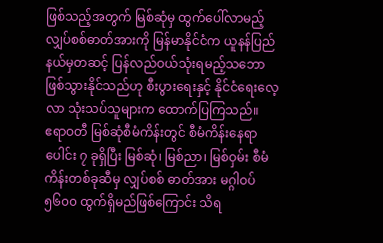ဖြစ်သည့်အတွက် မြစ်ဆုံမှ ထွက်ပေါ်လာမည့် လျှပ်စစ်ဓာတ်အားကို မြန်မာနိုင်ငံက ယူနန်ပြည်နယ်မှတဆင့် ပြန်လည်ဝယ်သုံးရမည့်သဘော ဖြစ်သွားနိုင်သည်ဟု စီးပွားရေးနှင့် နိုင်ငံရေးလေ့လာ သုံးသပ်သူများက ထောက်ပြကြသည်။
ဧရာဝတီ မြစ်ဆုံစီမံကိန်းတွင် စီမံကိန်းနေရာပေါင်း ၇ ခုရှိပြီး မြစ်ဆုံ၊ မြစ်ညာ၊ မြစ်ဝှမ်း စီမံကိန်းတစ်ခုဆီမှ လျှပ်စစ် ဓာတ်အား မဂ္ဂါဝပ် ၅၆၀၀ ထွက်ရှိမည်ဖြစ်ကြောင်း သိရ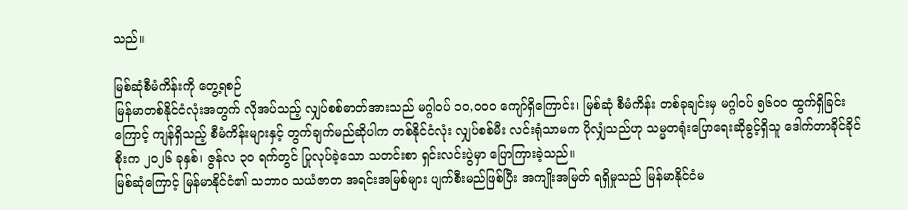သည်။

မြစ်ဆုံစီမံကိန်းကို တွေ့ရစဉ်
မြန်မာတစ်နိုင်ငံလုံးအတွက် လိုအပ်သည့် လျှပ်စစ်ဓာတ်အားသည် မဂ္ဂါဝပ် ၁၀,၀၀၀ ကျော်ရှိကြောင်း၊ မြစ်ဆုံ စီမံကိန်း တစ်ခုချင်းမှ မဂ္ဂါဝပ် ၅၆၀၀ ထွက်ရှိခြင်းကြောင့် ကျန်ရှိသည့် စီမံကိန်းများနှင့် တွက်ချက်မည်ဆိုပါက တစ်နိုင်ငံလုံး လျှပ်စစ်မီး လင်းရုံသာမက ပိုလျှံသည်ဟု သမ္မတရုံးပြောရေးဆိုခွင့်ရှိသူ ဒေါက်တာခိုင်ခိုင်စိုးက ၂၀၂၆ ခုနှစ်၊ ဇွန်လ ၃၀ ရက်တွင် ပြုလုပ်ခဲ့သော သတင်းစာ ရှင်းလင်းပွဲမှာ ပြောကြားခဲ့သည်။
မြစ်ဆုံကြောင့် မြန်မာနိုင်ငံ၏ သဘာဝ သယံဇာတ အရင်းအမြစ်များ ပျက်စီးမည်ဖြစ်ပြီး အကျိုးအမြတ် ရရှိမှုသည် မြန်မာနိုင်ငံမ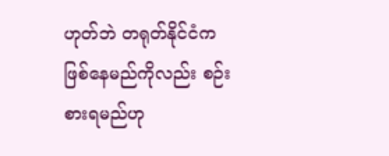ဟုတ်ဘဲ တရုတ်နိုင်ငံက ဖြစ်နေမည်ကိုလည်း စဉ်းစားရမည်ဟု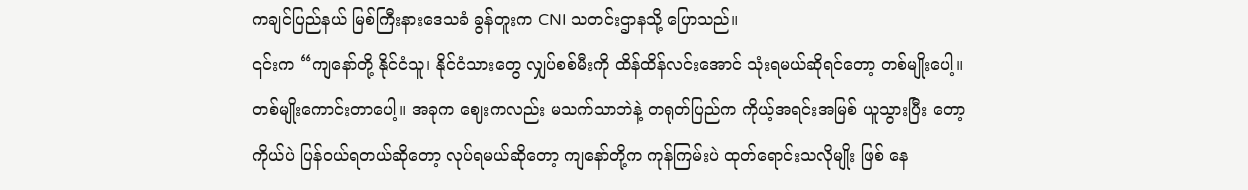ကချင်ပြည်နယ် မြစ်ကြီးနားဒေသခံ ခွန်တူးက CNI သတင်းဌာနသို့ ပြောသည်။
၎င်းက “ကျနော်တို့ နိုင်ငံသူ၊ နိုင်ငံသားတွေ လျှပ်စစ်မီးကို ထိန်ထိန်လင်းအောင် သုံးရမယ်ဆိုရင်တော့ တစ်မျိုးပေါ့။ တစ်မျိုးကောင်းတာပေါ့။ အခုက ဈေးကလည်း မသက်သာဘဲနဲ့ တရုတ်ပြည်က ကိုယ့်အရင်းအမြစ် ယူသွားပြီး တော့ ကိုယ်ပဲ ပြန်ဝယ်ရတယ်ဆိုတော့ လုပ်ရမယ်ဆိုတော့ ကျနော်တို့က ကုန်ကြမ်းပဲ ထုတ်ရောင်းသလိုမျိုး ဖြစ် နေ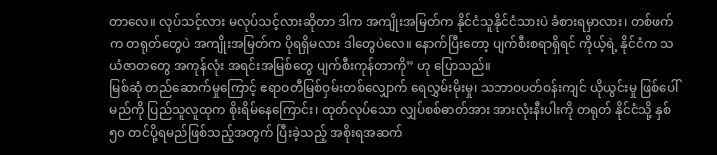တာလေ။ လုပ်သင့်လား မလုပ်သင့်လားဆိုတာ ဒါက အကျိုးအမြတ်က နိုင်ငံသူနိုင်ငံသားပဲ ခံစားရမှာလား၊ တစ်ဖက်က တရုတ်တွေပဲ အကျိုးအမြတ်က ပိုရရှိမလား ဒါတွေပဲလေ။ နောက်ပြီးတော့ ပျက်စီးစရာရှိရင် ကိုယ့်ရဲ့ နိုင်ငံက သယံဇာတတွေ အကုန်လုံး အရင်းအမြစ်တွေ ပျက်စီးကုန်တာကို” ဟု ပြောသည်။
မြစ်ဆုံ တည်ဆောက်မှုကြောင့် ဧရာဝတီမြစ်ဝှမ်းတစ်လျှောက် ရေလွှမ်းမိုးမှု၊ သဘာဝပတ်ဝန်းကျင် ယိုယွင်းမှု ဖြစ်ပေါ်မည်ကို ပြည်သူလူထုက စိုးရိမ်နေကြောင်း၊ ထုတ်လုပ်သော လျှပ်စစ်ဓာတ်အား အားလုံးနီးပါးကို တရုတ် နိုင်ငံသို့ နှစ် ၅၀ တင်ပို့ရမည်ဖြစ်သည့်အတွက် ပြီးခဲ့သည့် အစိုးရအဆက်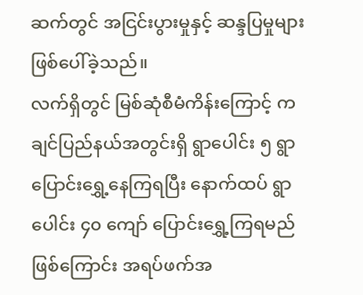ဆက်တွင် အငြင်းပွားမှုနှင့် ဆန္ဒပြမှုများ ဖြစ်ပေါ်ခဲ့သည်။
လက်ရှိတွင် မြစ်ဆုံစီမံကိန်းကြောင့် ကချင်ပြည်နယ်အတွင်းရှိ ရွာပေါင်း ၅ ရွာ ပြောင်းရွှေ့နေကြရပြီး နောက်ထပ် ရွာပေါင်း ၄၀ ကျော် ပြောင်းရွှေ့ကြရမည်ဖြစ်ကြောင်း အရပ်ဖက်အ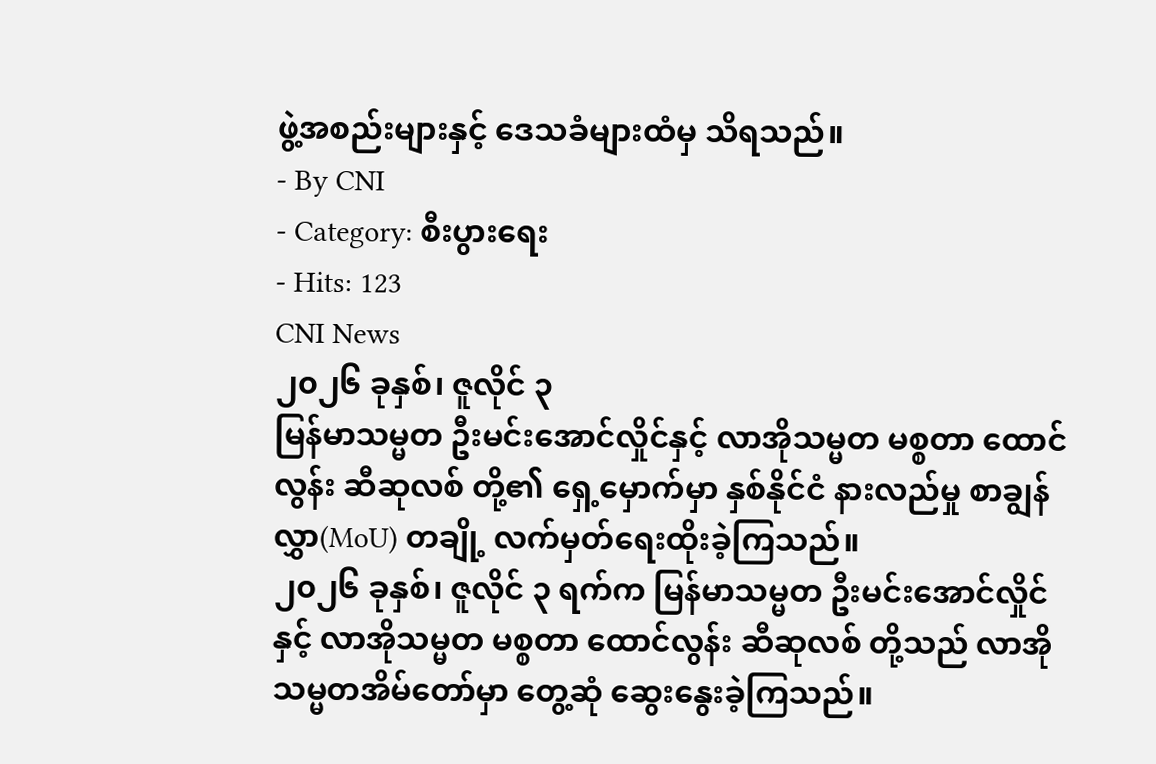ဖွဲ့အစည်းများနှင့် ဒေသခံများထံမှ သိရသည်။
- By CNI
- Category: စီးပွားရေး
- Hits: 123
CNI News
၂၀၂၆ ခုနှစ်၊ ဇူလိုင် ၃
မြန်မာသမ္မတ ဦးမင်းအောင်လှိုင်နှင့် လာအိုသမ္မတ မစ္စတာ ထောင်လွန်း ဆီဆုလစ် တို့၏ ရှေ့မှောက်မှာ နှစ်နိုင်ငံ နားလည်မှု စာချွန်လွှာ(MoU) တချို့ လက်မှတ်ရေးထိုးခဲ့ကြသည်။
၂၀၂၆ ခုနှစ်၊ ဇူလိုင် ၃ ရက်က မြန်မာသမ္မတ ဦးမင်းအောင်လှိုင်နှင့် လာအိုသမ္မတ မစ္စတာ ထောင်လွန်း ဆီဆုလစ် တို့သည် လာအိုသမ္မတအိမ်တော်မှာ တွေ့ဆုံ ဆွေးနွေးခဲ့ကြသည်။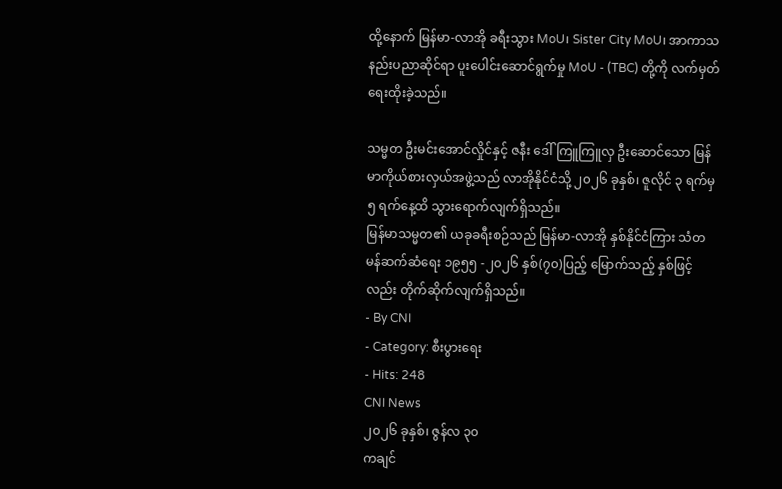ထို့နောက် မြန်မာ-လာအို ခရီးသွား MoU၊ Sister City MoU၊ အာကာသနည်းပညာဆိုင်ရာ ပူးပေါင်းဆောင်ရွက်မှု MoU - (TBC) တို့ကို လက်မှတ်ရေးထိုးခဲ့သည်။

သမ္မတ ဦးမင်းအောင်လှိုင်နှင့် ဇနီး ဒေါ်ကြူကြူလှ ဦးဆောင်သော မြန်မာကိုယ်စားလှယ်အဖွဲ့သည် လာအိုနိုင်ငံသို့ ၂၀၂၆ ခုနှစ်၊ ဇူလိုင် ၃ ရက်မှ ၅ ရက်နေ့ထိ သွားရောက်လျက်ရှိသည်။
မြန်မာသမ္မတ၏ ယခုခရီးစဉ်သည် မြန်မာ-လာအို နှစ်နိုင်ငံကြား သံတမန်ဆက်ဆံရေး ၁၉၅၅ -၂၀၂၆ နှစ်(၇၀)ပြည့် မြောက်သည့် နှစ်ဖြင့်လည်း တိုက်ဆိုက်လျက်ရှိသည်။
- By CNI
- Category: စီးပွားရေး
- Hits: 248
CNI News
၂၀၂၆ ခုနှစ်၊ ဇွန်လ ၃၀
ကချင်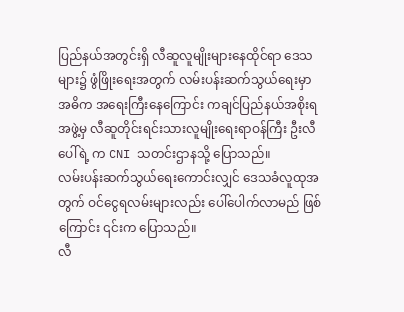ပြည်နယ်အတွင်းရှိ လီဆူလူမျိုးများနေထိုင်ရာ ဒေသများ၌ ဖွံဖြိုးရေးအတွက် လမ်းပန်းဆက်သွယ်ရေးမှာ အဓိက အရေးကြီးနေကြောင်း ကချင်ပြည်နယ်အစိုးရအဖွဲ့မှ လီဆူတိုင်းရင်းသားလူမျိုးရေးရာဝန်ကြီး ဦးလီပေါ်ရဲ့ က CNI သတင်းဌာနသို့ ပြောသည်။
လမ်းပန်းဆက်သွယ်ရေးကောင်းလျှင် ဒေသခံလူထုအတွက် ဝင်ငွေရလမ်းများလည်း ပေါ်ပေါက်လာမည် ဖြစ်ကြောင်း ၎င်းက ပြောသည်။
လီ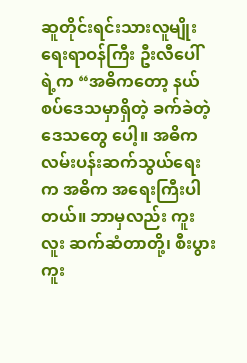ဆူတိုင်းရင်းသားလူမျိုးရေးရာဝန်ကြီး ဦးလီပေါ်ရဲ့က “အဓိကတော့ နယ်စပ်ဒေသမှာရှိတဲ့ ခက်ခဲတဲ့ ဒေသတွေ ပေါ့။ အဓိက လမ်းပန်းဆက်သွယ်ရေးက အဓိက အရေးကြီးပါတယ်။ ဘာမှလည်း ကူးလူး ဆက်ဆံတာတို့၊ စီးပွား ကူး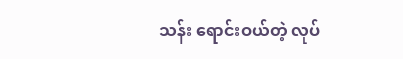သန်း ရောင်းဝယ်တဲ့ လုပ်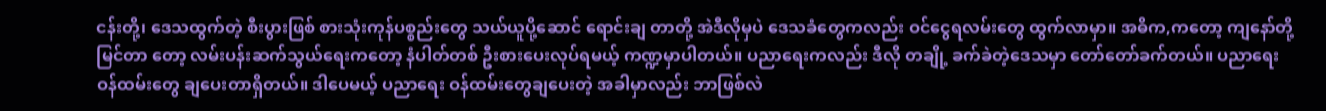ငန်းတို့၊ ဒေသထွက်တဲ့ စီးပွားဖြစ် စားသုံးကုန်ပစ္စည်းတွေ သယ်ယူပို့ဆောင် ရောင်းချ တာတို့ အဲဒီလိုမှပဲ ဒေသခံတွေကလည်း ဝင်ငွေရလမ်းတွေ ထွက်လာမှာ။ အဓိက,ကတော့ ကျနော်တို့ မြင်တာ တော့ လမ်းပန်းဆက်သွယ်ရေးကတော့ နံပါတ်တစ် ဦးစားပေးလုပ်ရမယ့် ကဏ္ဍမှာပါတယ်။ ပညာရေးကလည်း ဒီလို တချို့ ခက်ခဲတဲ့ဒေသမှာ တော်တော်ခက်တယ်။ ပညာရေးဝန်ထမ်းတွေ ချပေးတာရှိတယ်။ ဒါပေမယ့် ပညာရေး ဝန်ထမ်းတွေချပေးတဲ့ အခါမှာလည်း ဘာဖြစ်လဲ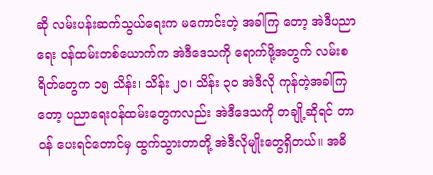ဆို လမ်းပန်းဆက်သွယ်ရေးက မကောင်းတဲ့ အခါကြ တော့ အဲဒီပညာရေး ဝန်ထမ်းတစ်ယောက်က အဲဒီဒေသကို ရောက်ဖို့အတွက် လမ်းစရိတ်တွေက ၁၅ သိန်း၊ သိန်း ၂၀၊ သိန်း ၃၀ အဲဒီလို ကုန်တဲ့အခါကြတော့ ပညာရေးဝန်ထမ်းတွေကလည်း အဲဒီဒေသကို တချို့ဆိုရင် တာဝန် ပေးရင်တောင်မှ ထွက်သွားတာတို့ အဲဒီလိုမျိုးတွေရှိတယ်။ အဓိ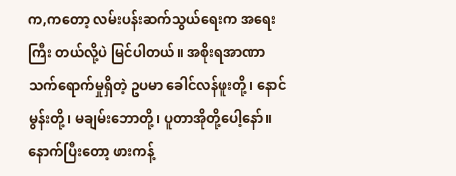က,ကတော့ လမ်းပန်းဆက်သွယ်ရေးက အရေးကြီး တယ်လို့ပဲ မြင်ပါတယ်။ အစိုးရအာဏာ သက်ရောက်မှုရှိတဲ့ ဥပမာ ခေါင်လန်ဖူးတို့၊ နောင်မွန်းတို့၊ မချမ်းဘောတို့၊ ပူတာအိုတို့ပေါ့နော်။ နောက်ပြီးတော့ ဖားကန့်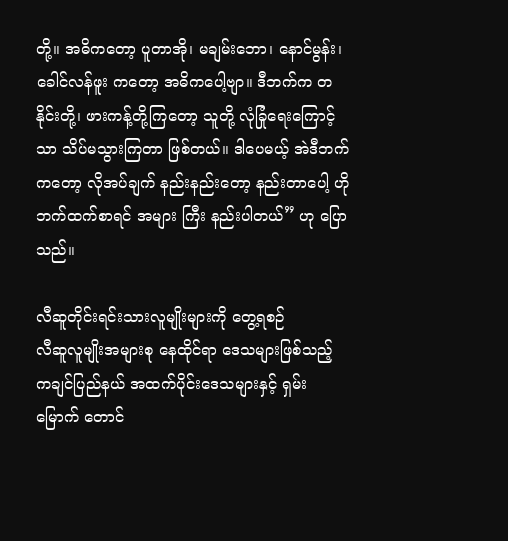တို့။ အဓိကတော့ ပူတာအို၊ မချမ်းဘော၊ နောင်မွန်း၊ ခေါင်လန်ဖူး ကတော့ အဓိကပေါ့ဗျာ။ ဒီဘက်က တနိုင်းတို့၊ ဖားကန့်တို့ကြတော့ သူတို့ လုံခြုံရေးကြောင့်သာ သိပ်မသွားကြတာ ဖြစ်တယ်။ ဒါပေမယ့် အဲဒီဘက်ကတော့ လိုအပ်ချက် နည်းနည်းတော့ နည်းတာပေါ့ ဟိုဘက်ထက်စာရင် အများ ကြီး နည်းပါတယ်” ဟု ပြောသည်။

လီဆူတိုင်းရင်းသားလူမျိုးများကို တွေ့ရစဉ်
လီဆူလူမျိုးအများစု နေထိုင်ရာ ဒေသများဖြစ်သည့် ကချင်ပြည်နယ် အထက်ပိုင်းဒေသများနှင့် ရှမ်းမြောက် တောင်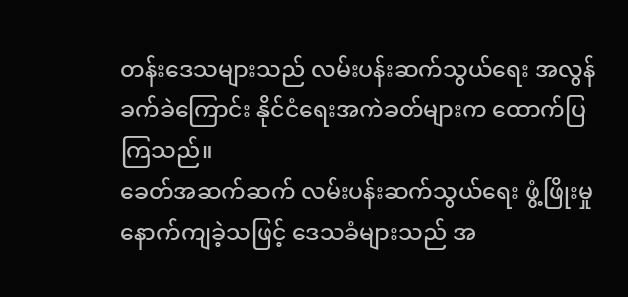တန်းဒေသများသည် လမ်းပန်းဆက်သွယ်ရေး အလွန်ခက်ခဲကြောင်း နိုင်ငံရေးအကဲခတ်များက ထောက်ပြ ကြသည်။
ခေတ်အဆက်ဆက် လမ်းပန်းဆက်သွယ်ရေး ဖွံ့ဖြိုးမှု နောက်ကျခဲ့သဖြင့် ဒေသခံများသည် အ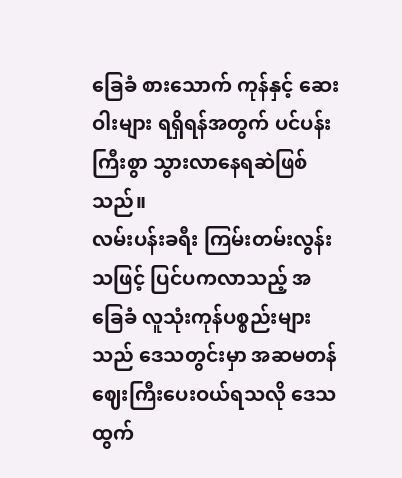ခြေခံ စားသောက် ကုန်နှင့် ဆေးဝါးများ ရရှိရန်အတွက် ပင်ပန်းကြီးစွာ သွားလာနေရဆဲဖြစ်သည်။
လမ်းပန်းခရီး ကြမ်းတမ်းလွန်းသဖြင့် ပြင်ပကလာသည့် အခြေခံ လူသုံးကုန်ပစ္စည်းများသည် ဒေသတွင်းမှာ အဆမတန် ဈေးကြီးပေးဝယ်ရသလို ဒေသထွက်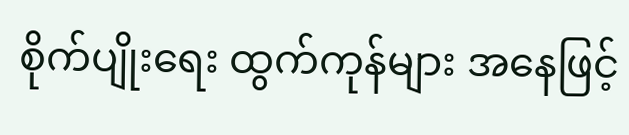စိုက်ပျိုးရေး ထွက်ကုန်များ အနေဖြင့်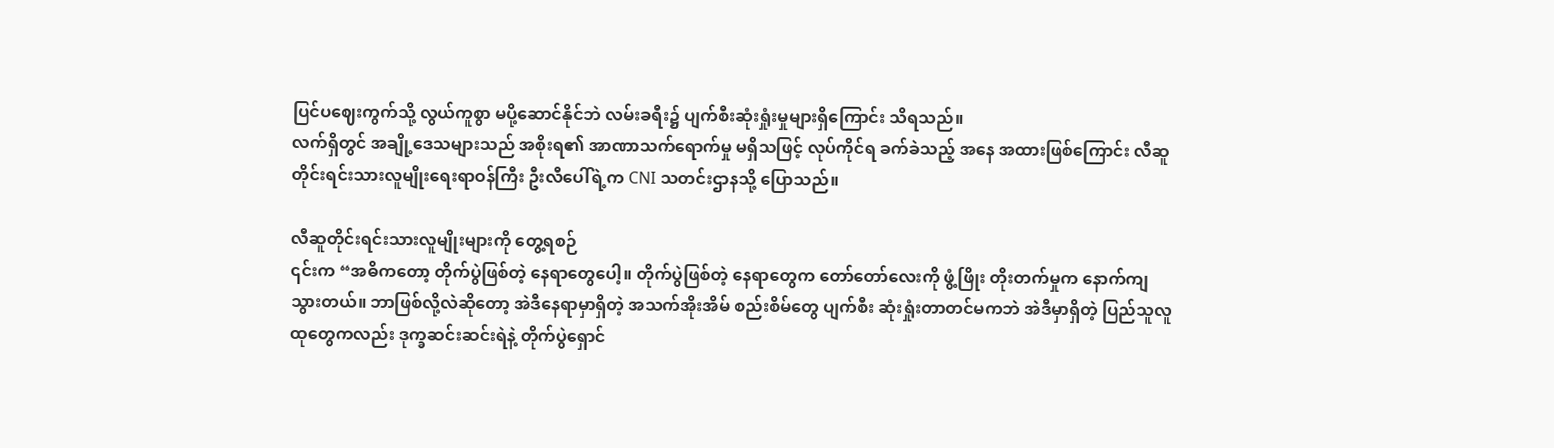ပြင်ပဈေးကွက်သို့ လွယ်ကူစွာ မပို့ဆောင်နိုင်ဘဲ လမ်းခရီး၌ ပျက်စီးဆုံးရှုံးမှုများရှိကြောင်း သိရသည်။
လက်ရှိတွင် အချို့ဒေသများသည် အစိုးရ၏ အာဏာသက်ရောက်မှု မရှိသဖြင့် လုပ်ကိုင်ရ ခက်ခဲသည့် အနေ အထားဖြစ်ကြောင်း လီဆူတိုင်းရင်းသားလူမျိုးရေးရာဝန်ကြီး ဦးလီပေါ်ရဲ့က CNI သတင်းဌာနသို့ ပြောသည်။

လီဆူတိုင်းရင်းသားလူမျိုးများကို တွေ့ရစဉ်
၎င်းက “အဓိကတော့ တိုက်ပွဲဖြစ်တဲ့ နေရာတွေပေါ့။ တိုက်ပွဲဖြစ်တဲ့ နေရာတွေက တော်တော်လေးကို ဖွံ့ဖြိုး တိုးတက်မှုက နောက်ကျသွားတယ်။ ဘာဖြစ်လို့လဲဆိုတော့ အဲဒီနေရာမှာရှိတဲ့ အသက်အိုးအိမ် စည်းစိမ်တွေ ပျက်စီး ဆုံးရှုံးတာတင်မကဘဲ အဲဒီမှာရှိတဲ့ ပြည်သူလူထုတွေကလည်း ဒုက္ခဆင်းဆင်းရဲနဲ့ တိုက်ပွဲရှောင်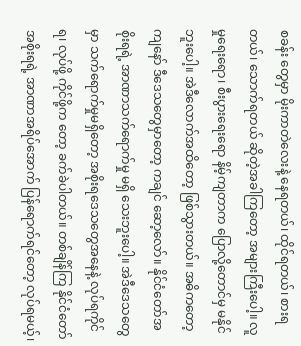စခန်း တွေမှာ မိုးကာတဲလေးနဲ့ နေရတယ်၊ ထိုင်ရတယ်၊ စားရတယ်၊ သောက်ရတယ် ဆိုတဲ့အခါကြတော့ အများကြီးပေါ့။ လူမှုရေးရော၊ စီးပွားရေးရော နိမ့်ကျတာက ပြောလို့တောင်မှ မနိုင်ဘူးပေါ့။ အဲဒီလောက်အထိတော့ ဖြစ်သွားတယ်။ အဓိကတော့ ကျနော် ဒီဒေသတွေမှာတော့ ကချင် ဆော့လော်။ နိုင်ငံတော်အစိုးရရဲ့ အာဏာသက်ရောက်မှု မရှိ သေးဘူးပေါ့။ အဲဒီဒေသတွေမှာ သက်ရောက်မှုမရှိတော့ အစိုးရဒေသတွေအနေနဲ့ လုပ်ရကိုင်ရ၊ လုပ်ဖို့ ကိုင်ဖို့က တော့ ခက်ခဲပါတယ်။ တစ်ချိန်ကြ နိုင်ငံတော်အစိုးရရဲ့ အာဏာအရိပ်အောက် ပြန်ရောက်ရင်တော့ လုပ်ရမယ့်၊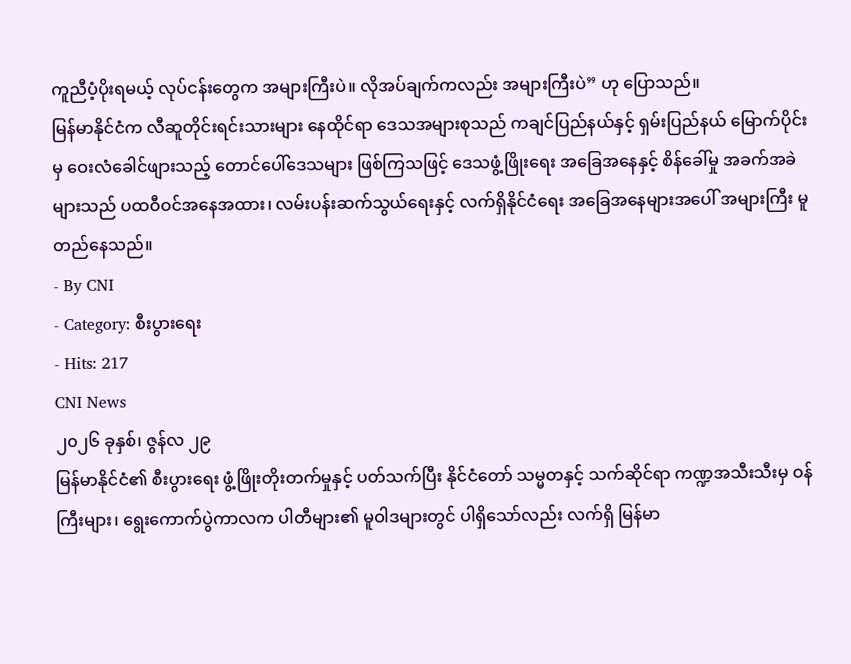ကူညီပံ့ပိုးရမယ့် လုပ်ငန်းတွေက အများကြီးပဲ။ လိုအပ်ချက်ကလည်း အများကြီးပဲ” ဟု ပြောသည်။
မြန်မာနိုင်ငံက လီဆူတိုင်းရင်းသားများ နေထိုင်ရာ ဒေသအများစုသည် ကချင်ပြည်နယ်နှင့် ရှမ်းပြည်နယ် မြောက်ပိုင်းမှ ဝေးလံခေါင်ဖျားသည့် တောင်ပေါ်ဒေသများ ဖြစ်ကြသဖြင့် ဒေသဖွံ့ဖြိုးရေး အခြေအနေနှင့် စိန်ခေါ်မှု အခက်အခဲများသည် ပထဝီဝင်အနေအထား၊ လမ်းပန်းဆက်သွယ်ရေးနှင့် လက်ရှိနိုင်ငံရေး အခြေအနေများအပေါ် အများကြီး မူတည်နေသည်။
- By CNI
- Category: စီးပွားရေး
- Hits: 217
CNI News
၂၀၂၆ ခုနှစ်၊ ဇွန်လ ၂၉
မြန်မာနိုင်ငံ၏ စီးပွားရေး ဖွံ့ဖြိုးတိုးတက်မှုနှင့် ပတ်သက်ပြီး နိုင်ငံတော် သမ္မတနှင့် သက်ဆိုင်ရာ ကဏ္ဍအသီးသီးမှ ဝန်ကြီးများ၊ ရွေးကောက်ပွဲကာလက ပါတီများ၏ မူဝါဒများတွင် ပါရှိသော်လည်း လက်ရှိ မြန်မာ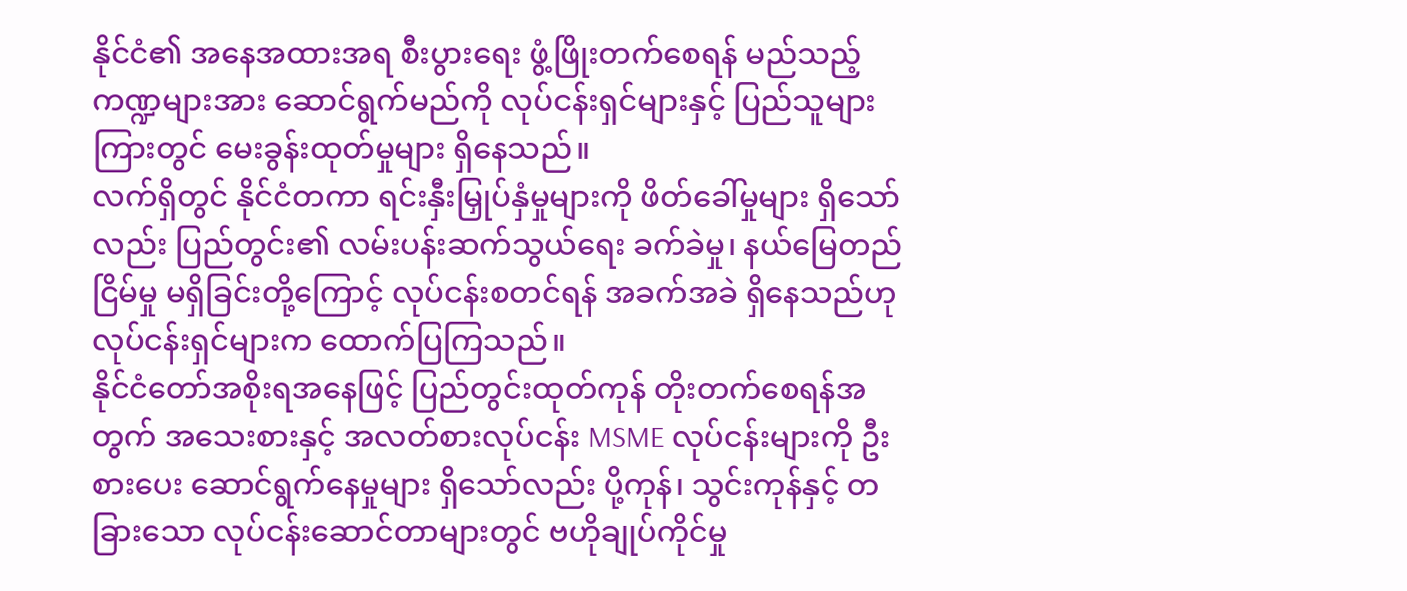နိုင်ငံ၏ အနေအထားအရ စီးပွားရေး ဖွံ့ဖြိုးတက်စေရန် မည်သည့်ကဏ္ဍများအား ဆောင်ရွက်မည်ကို လုပ်ငန်းရှင်များနှင့် ပြည်သူများကြားတွင် မေးခွန်းထုတ်မှုများ ရှိနေသည်။
လက်ရှိတွင် နိုင်ငံတကာ ရင်းနှီးမြှုပ်နှံမှုများကို ဖိတ်ခေါ်မှုများ ရှိသော်လည်း ပြည်တွင်း၏ လမ်းပန်းဆက်သွယ်ရေး ခက်ခဲမှု၊ နယ်မြေတည်ငြိမ်မှု မရှိခြင်းတို့ကြောင့် လုပ်ငန်းစတင်ရန် အခက်အခဲ ရှိနေသည်ဟု လုပ်ငန်းရှင်များက ထောက်ပြကြသည်။
နိုင်ငံတော်အစိုးရအနေဖြင့် ပြည်တွင်းထုတ်ကုန် တိုးတက်စေရန်အတွက် အသေးစားနှင့် အလတ်စားလုပ်ငန်း MSME လုပ်ငန်းများကို ဦးစားပေး ဆောင်ရွက်နေမှုများ ရှိသော်လည်း ပို့ကုန်၊ သွင်းကုန်နှင့် တခြားသော လုပ်ငန်းဆောင်တာများတွင် ဗဟိုချုပ်ကိုင်မှု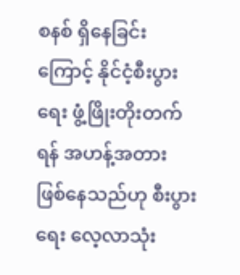စနစ် ရှိနေခြင်းကြောင့် နိုင်ငံ့စီးပွားရေး ဖွံ့ဖြိုးတိုးတက်ရန် အဟန့်အတား ဖြစ်နေသည်ဟု စီးပွားရေး လေ့လာသုံး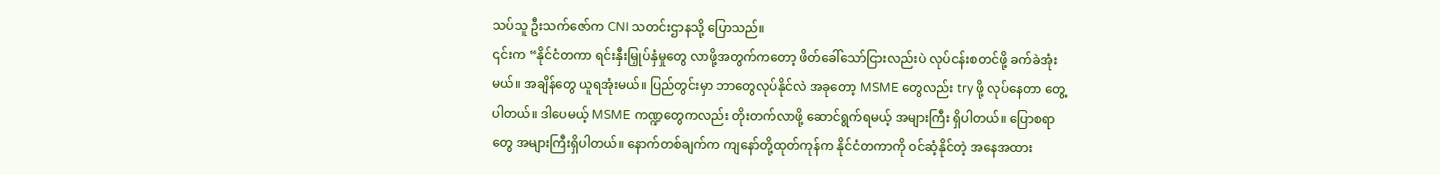သပ်သူ ဦးသက်ဇော်က CNI သတင်းဌာနသို့ ပြောသည်။
၎င်းက “နိုင်ငံတကာ ရင်းနှီးမြှုပ်နှံမှုတွေ လာဖို့အတွက်ကတော့ ဖိတ်ခေါ်သော်ငြားလည်းပဲ လုပ်ငန်းစတင်ဖို့ ခက်ခဲအုံးမယ်။ အချိန်တွေ ယူရအုံးမယ်။ ပြည်တွင်းမှာ ဘာတွေလုပ်နိုင်လဲ အခုတော့ MSME တွေလည်း try ဖို့ လုပ်နေတာ တွေ့ပါတယ်။ ဒါပေမယ့် MSME ကဏ္ဍတွေကလည်း တိုးတက်လာဖို့ ဆောင်ရွက်ရမယ့် အများကြီး ရှိပါတယ်။ ပြောစရာတွေ အများကြီးရှိပါတယ်။ နောက်တစ်ချက်က ကျနော်တို့ထုတ်ကုန်က နိုင်ငံတကာကို ဝင်ဆံ့နိုင်တဲ့ အနေအထား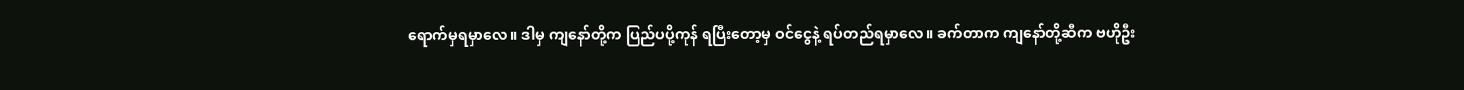ရောက်မှရမှာလေ။ ဒါမှ ကျနော်တို့က ပြည်ပပို့ကုန် ရပြီးတော့မှ ဝင်ငွေနဲ့ ရပ်တည်ရမှာလေ။ ခက်တာက ကျနော်တို့ဆီက ဗဟိုဦး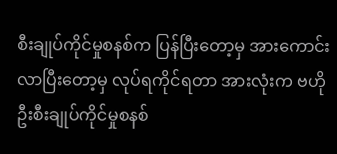စီးချုပ်ကိုင်မှုစနစ်က ပြန်ပြီးတော့မှ အားကောင်းလာပြီးတော့မှ လုပ်ရကိုင်ရတာ အားလုံးက ဗဟိုဦးစီးချုပ်ကိုင်မှုစနစ်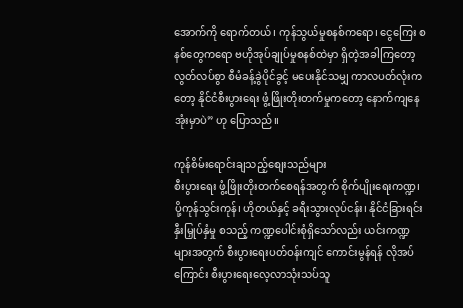အောက်ကို ရောက်တယ်၊ ကုန်သွယ်မှုစနစ်ကရော၊ ငွေကြေး စနစ်တွေကရော ဗဟိုအုပ်ချုပ်မှုစနစ်ထဲမှာ ရှိတဲ့အခါကြတော့ လွတ်လပ်စွာ စီမံခန့်ခွဲပိုင်ခွင့် မပေးနိုင်သမျှ ကာလပတ်လုံးကတော့ နိုင်ငံစီးပွားရေး ဖွံ့ဖြိုးတိုးတက်မှုကတော့ နောက်ကျနေအုံးမှာပဲ” ဟု ပြောသည်။

ကုန်စိမ်းရောင်းချသည့်စျေးသည်များ
စီးပွားရေး ဖွံ့ဖြိုးတိုးတက်စေရန်အတွက် စိုက်ပျိုးရေးကဏ္ဍ၊ ပို့ကုန်သွင်းကုန်၊ ဟိုတယ်နှင့် ခရီးသွားလုပ်ငန်း၊ နိုင်ငံခြားရင်းနှီးမြှုပ်နှံမှု စသည့် ကဏ္ဍပေါင်းစုံရှိသော်လည်း ယင်းကဏ္ဍများအတွက် စီးပွားရေးပတ်ဝန်းကျင် ကောင်းမွန်ရန် လိုအပ်ကြောင်း စီးပွားရေးလေ့လာသုံးသပ်သူ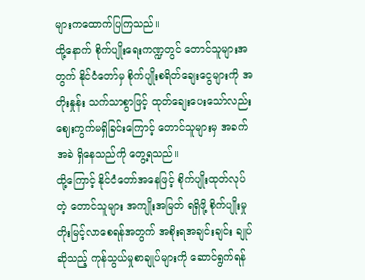များကထောက်ပြကြသည်။
ထို့နောက် စိုက်ပျိုးရေးကဏ္ဍတွင် တောင်သူများအတွက် နိုင်ငံတော်မှ စိုက်ပျိုးစရိတ်ချေးငွေများကို အတိုးနှုန်း သက်သာစွာဖြင့် ထုတ်ချေးပေးသော်လည်း ဈေးကွက်မရှိခြင်းကြောင့် တောင်သူများမှ အခက်အခဲ ရှိနေသည်ကို တွေ့ရသည်။
ထို့ကြောင့် နိုင်ငံတော်အနေဖြင့် စိုက်ပျိုးထုတ်လုပ်တဲ့ တောင်သူများ အကျိုးအမြတ် ရရှိဖို့ စိုက်ပျိုးမှု တိုးမြင့်လာစေရန်အတွက် အစိုးရအချင်းချင်း ချုပ်ဆိုသည့် ကုန်သွယ်မှုစာချုပ်များကို ဆောင်ရွက်ရန်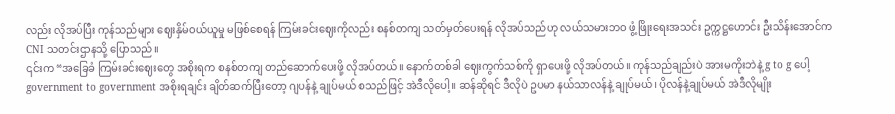လည်း လိုအပ်ပြီး ကုန်သည်များ ဈေးနှိမ်ဝယ်ယူမှု မဖြစ်စေရန် ကြမ်းခင်းဈေးကိုလည်း စနစ်တကျ သတ်မှတ်ပေးရန် လိုအပ်သည်ဟု လယ်သမားဘဝ ဖွံ့ဖြိုးရေးအသင်း ဥက္ကဋ္ဌဟောင်း ဦးသိန်းအောင်က CNI သတင်းဌာနသို့ ပြောသည်။
၎င်းက “အခြေခံ ကြမ်းခင်းဈေးတွေ အစိုးရက စနစ်တကျ တည်ဆောက်ပေးဖို့ လိုအပ်တယ်။ နောက်တစ်ခါ ဈေးကွက်သစ်ကို ရှာပေးဖို့ လိုအပ်တယ်။ ကုန်သည်ချည်းပဲ အားမကိုးဘဲနဲ့ g to g ပေါ့ government to government အစိုးရချင်း ချိတ်ဆက်ပြီးတော့ ဂျပန်နဲ့ ချုပ်မယ် စသည်ဖြင့် အဲဒီလိုပေါ့။ ဆန်ဆိုရင် ဒီလိုပဲ ဥပမာ နယ်သာလန်နဲ့ ချုပ်မယ်၊ ပိုလန်နဲ့ချုပ်မယ် အဲဒီလိုမျိုး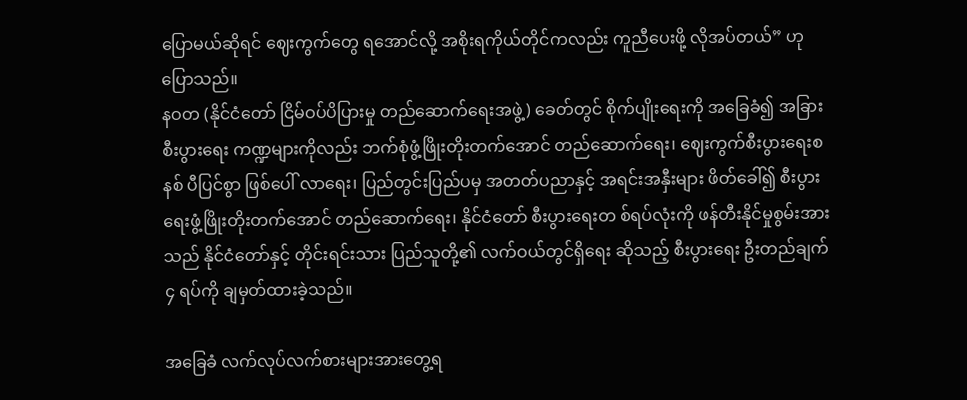ပြောမယ်ဆိုရင် ဈေးကွက်တွေ ရအောင်လို့ အစိုးရကိုယ်တိုင်ကလည်း ကူညီပေးဖို့ လိုအပ်တယ်” ဟု ပြောသည်။
နဝတ (နိုင်ငံတော် ငြိမ်ဝပ်ပိပြားမှု တည်ဆောက်ရေးအဖွဲ့) ခေတ်တွင် စိုက်ပျိုးရေးကို အခြေခံ၍ အခြားစီးပွားရေး ကဏ္ဍများကိုလည်း ဘက်စုံဖွံ့ဖြိုးတိုးတက်အောင် တည်ဆောက်ရေး၊ ဈေးကွက်စီးပွားရေးစနစ် ပီပြင်စွာ ဖြစ်ပေါ် လာရေး၊ ပြည်တွင်းပြည်ပမှ အတတ်ပညာနှင့် အရင်းအနှီးများ ဖိတ်ခေါ်၍ စီးပွားရေးဖွံ့ဖြိုးတိုးတက်အောင် တည်ဆောက်ရေး၊ နိုင်ငံတော် စီးပွားရေးတ စ်ရပ်လုံးကို ဖန်တီးနိုင်မှုစွမ်းအားသည် နိုင်ငံတော်နှင့် တိုင်းရင်းသား ပြည်သူတို့၏ လက်ဝယ်တွင်ရှိရေး ဆိုသည့် စီးပွားရေး ဦးတည်ချက် ၄ ရပ်ကို ချမှတ်ထားခဲ့သည်။

အခြေခံ လက်လုပ်လက်စားများအားတွေ့ရ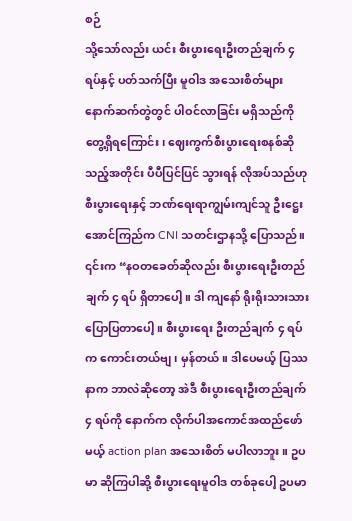စဉ်
သို့သော်လည်း ယင်း စီးပွားရေးဦးတည်ချက် ၄ ရပ်နှင့် ပတ်သက်ပြီး မူဝါဒ အသေးစိတ်များ နောက်ဆက်တွဲတွင် ပါဝင်လာခြင်း မရှိသည်ကို တွေ့ရှိရကြောင်း၊ ဈေးကွက်စီးပွားရေးစနစ်ဆိုသည့်အတိုင်း ပီပီပြင်ပြင် သွားရန် လိုအပ်သည်ဟု စီးပွားရေးနှင့် ဘဏ်ရေးရာကျွမ်းကျင်သူ ဦးဋ္ဌေးအောင်ကြည်က CNI သတင်းဌာနသို့ ပြောသည်။
၎င်းက “နဝတခေတ်ဆိုလည်း စီးပွားရေးဦးတည်ချက် ၄ ရပ် ရှိတာပေါ့။ ဒါ ကျနော် ရိုးရိုးသားသား ပြောပြတာပေါ့။ စီးပွားရေး ဦးတည်ချက် ၄ ရပ်က ကောင်းတယ်ဗျ၊ မှန်တယ်။ ဒါပေမယ့် ပြဿနာက ဘာလဲဆိုတော့ အဲဒီ စီးပွားရေးဦးတည်ချက် ၄ ရပ်ကို နောက်က လိုက်ပါအကောင်အထည်ဖော်မယ့် action plan အသေးစိတ် မပါလာဘူး။ ဥပမာ ဆိုကြပါဆို့ စီးပွားရေးမူဝါဒ တစ်ခုပေါ့ ဥပမာ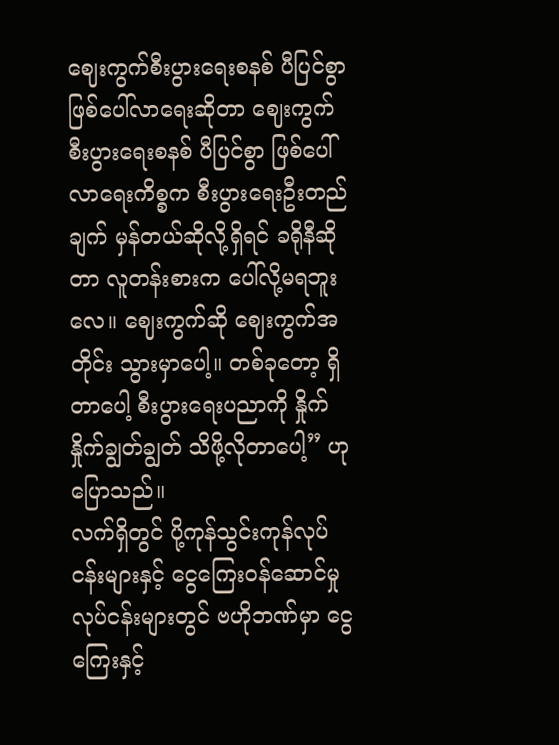ဈေးကွက်စီးပွားရေးစနစ် ပီပြင်စွာ ဖြစ်ပေါ်လာရေးဆိုတာ ဈေးကွက်စီးပွားရေးစနစ် ပီပြင်စွာ ဖြစ်ပေါ်လာရေးကိစ္စက စီးပွားရေးဦးတည်ချက် မှန်တယ်ဆိုလို့ရှိရင် ခရိုနီဆိုတာ လူတန်းစားက ပေါ်လို့မရဘူးလေ။ ဈေးကွက်ဆို ဈေးကွက်အတိုင်း သွားမှာပေါ့။ တစ်ခုတော့ ရှိတာပေါ့ စီးပွားရေးပညာကို နှိုက်နှိုက်ချွတ်ချွတ် သိဖို့လိုတာပေါ့” ဟု ပြောသည်။
လက်ရှိတွင် ပို့ကုန်သွင်းကုန်လုပ်ငန်းများနှင့် ငွေကြေးဝန်ဆောင်မှု လုပ်ငန်းများတွင် ဗဟိုဘဏ်မှာ ငွေကြေးနှင့်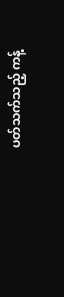ပတ်သက်သည့် ကန့်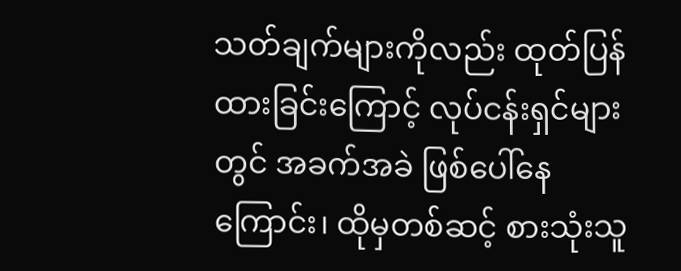သတ်ချက်များကိုလည်း ထုတ်ပြန်ထားခြင်းကြောင့် လုပ်ငန်းရှင်များတွင် အခက်အခဲ ဖြစ်ပေါ်နေကြောင်း၊ ထိုမှတစ်ဆင့် စားသုံးသူ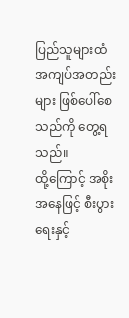ပြည်သူများထံ အကျပ်အတည်းများ ဖြစ်ပေါ်စေသည်ကို တွေ့ရသည်။
ထို့ကြောင့် အစိုးအနေဖြင့် စီးပွားရေးနှင့်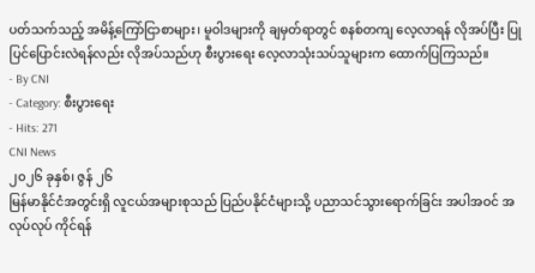ပတ်သက်သည့် အမိန့်ကြော်ငြာစာများ၊ မူဝါဒများကို ချမှတ်ရာတွင် စနစ်တကျ လေ့လာရန် လိုအပ်ပြီး ပြုပြင်ပြောင်းလဲရန်လည်း လိုအပ်သည်ဟု စီးပွားရေး လေ့လာသုံးသပ်သူများက ထောက်ပြကြသည်။
- By CNI
- Category: စီးပွားရေး
- Hits: 271
CNI News
၂၀၂၆ ခုနှစ်၊ ဇွန် ၂၆
မြန်မာနိုင်ငံအတွင်းရှိ လူငယ်အများစုသည် ပြည်ပနိုင်ငံများသို့ ပညာသင်သွားရောက်ခြင်း အပါအဝင် အလုပ်လုပ် ကိုင်ရန်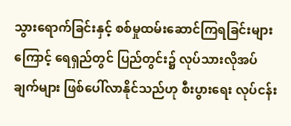သွားရောက်ခြင်းနှင့် စစ်မှုထမ်းဆောင်ကြရခြင်းများကြောင့် ရေရှည်တွင် ပြည်တွင်း၌ လုပ်သားလိုအပ် ချက်များ ဖြစ်ပေါ်လာနိုင်သည်ဟု စီးပွားရေး လုပ်ငန်း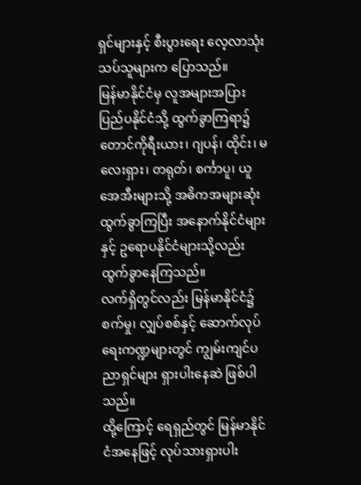ရှင်များနှင့် စီးပွားရေး လေ့လာသုံးသပ်သူများက ပြောသည်။
မြန်မာနိုင်ငံမှ လူအများအပြား ပြည်ပနိုင်ငံသို့ ထွက်ခွာကြရာ၌ တောင်ကိုရီးယား၊ ဂျပန်၊ ထိုင်း၊ မလေးရှား၊ တရုတ်၊ စင်္ကာပူ၊ ယူအေအီးများသို့ အဓိကအများဆုံး ထွက်ခွာကြပြီး အနောက်နိုင်ငံများနှင့် ဥရောပနိုင်ငံများသို့လည်း ထွက်ခွာနေကြသည်။
လက်ရှိတွင်လည်း မြန်မာနိုင်ငံ၌ စက်မှု၊ လျှပ်စစ်နှင့် ဆောက်လုပ်ရေးကဏ္ဍများတွင် ကျွမ်းကျင်ပညာရှင်များ ရှားပါးနေဆဲ ဖြစ်ပါသည်။
ထို့ကြောင့် ရေရှည်တွင် မြန်မာနိုင်ငံအနေဖြင့် လုပ်သားရှားပါး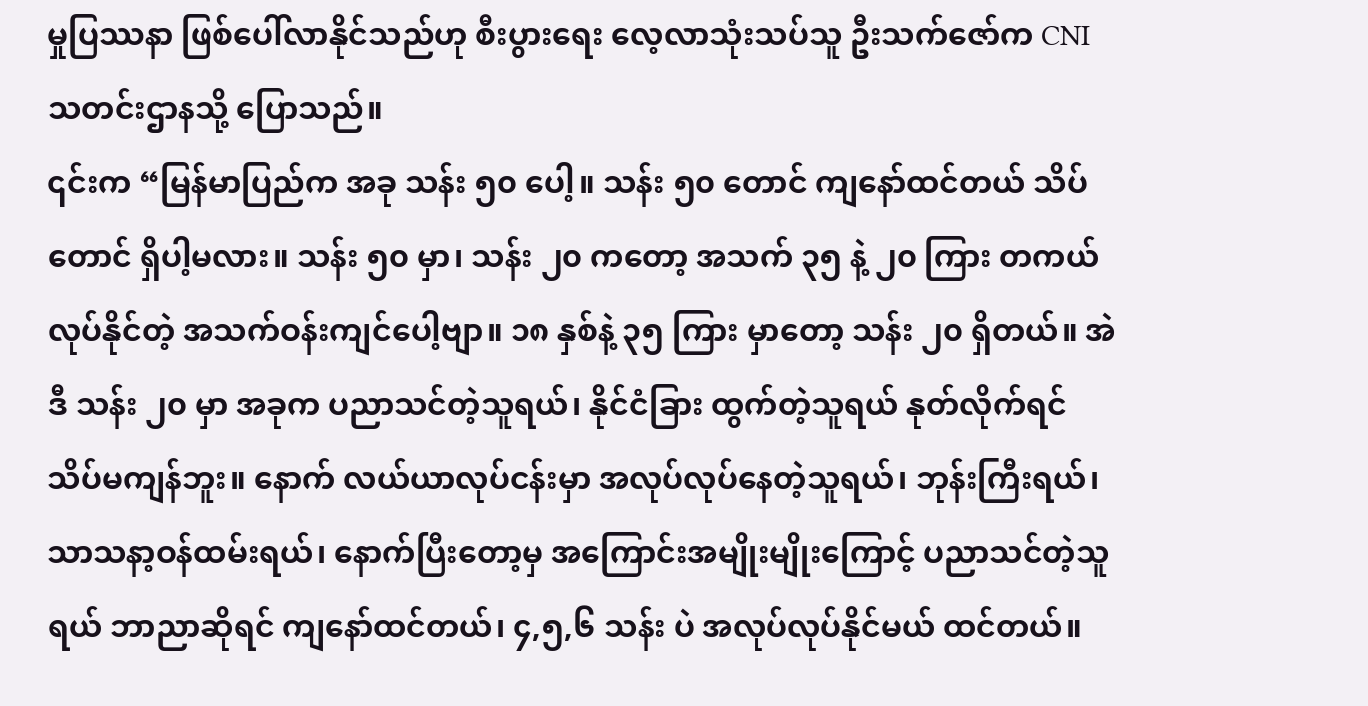မှုပြဿနာ ဖြစ်ပေါ်လာနိုင်သည်ဟု စီးပွားရေး လေ့လာသုံးသပ်သူ ဦးသက်ဇော်က CNI သတင်းဌာနသို့ ပြောသည်။
၎င်းက “မြန်မာပြည်က အခု သန်း ၅၀ ပေါ့။ သန်း ၅၀ တောင် ကျနော်ထင်တယ် သိပ်တောင် ရှိပါ့မလား။ သန်း ၅၀ မှာ၊ သန်း ၂၀ ကတော့ အသက် ၃၅ နဲ့ ၂၀ ကြား တကယ်လုပ်နိုင်တဲ့ အသက်ဝန်းကျင်ပေါ့ဗျာ။ ၁၈ နှစ်နဲ့ ၃၅ ကြား မှာတော့ သန်း ၂၀ ရှိတယ်။ အဲဒီ သန်း ၂၀ မှာ အခုက ပညာသင်တဲ့သူရယ်၊ နိုင်ငံခြား ထွက်တဲ့သူရယ် နုတ်လိုက်ရင် သိပ်မကျန်ဘူး။ နောက် လယ်ယာလုပ်ငန်းမှာ အလုပ်လုပ်နေတဲ့သူရယ်၊ ဘုန်းကြီးရယ်၊ သာသနာ့ဝန်ထမ်းရယ်၊ နောက်ပြီးတော့မှ အကြောင်းအမျိုးမျိုးကြောင့် ပညာသင်တဲ့သူရယ် ဘာညာဆိုရင် ကျနော်ထင်တယ်၊ ၄,၅,၆ သန်း ပဲ အလုပ်လုပ်နိုင်မယ် ထင်တယ်။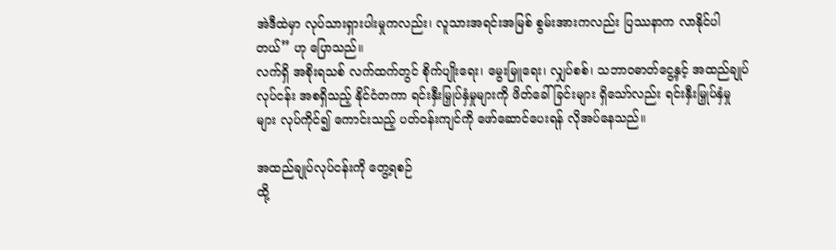အဲဒီထဲမှာ လုပ်သားရှားပါးမှုကလည်း၊ လူသားအရင်းအမြစ် စွမ်းအားကလည်း ပြဿနာက လာနိုင်ပါတယ်” ဟု ပြောသည်။
လက်ရှိ အစိုးရသစ် လက်ထက်တွင် စိုက်ပျိုးရေး၊ မွေးမြူရေး၊ လျှပ်စစ်၊ သဘာဝဓာတ်ငွေ့နှင့် အထည်ချုပ်လုပ်ငန်း အစရှိသည့် နိုင်ငံတကာ ရင်းနှီးမြှုပ်နှံမှုများကို ဖိတ်ခေါ်ခြင်းများ ရှိသော်လည်း ရင်းနှီးမြှုပ်နှံမှုများ လုပ်ကိုင်၍ ကောင်းသည့် ပတ်ဝန်းကျင်ကို ဖော်ဆောင်ပေးရန် လိုအပ်နေသည်။

အထည်ချုပ်လုပ်ငန်းကို တွေ့ရစဉ်
ထို့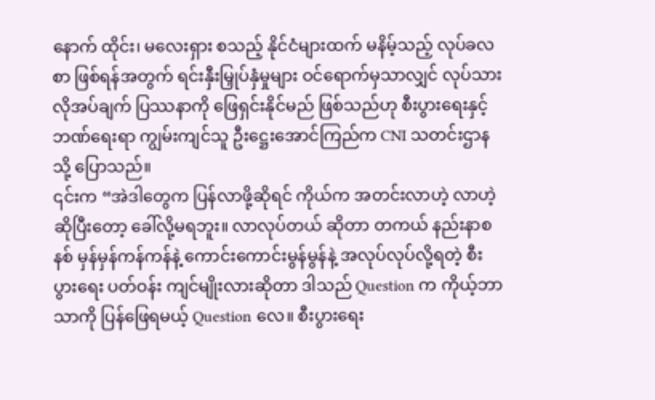နောက် ထိုင်း၊ မလေးရှား စသည့် နိုင်ငံများထက် မနိမ့်သည့် လုပ်ခလစာ ဖြစ်ရန်အတွက် ရင်းနှီးမြှုပ်နှံမှုများ ဝင်ရောက်မှသာလျှင် လုပ်သားလိုအပ်ချက် ပြဿနာကို ဖြေရှင်းနိုင်မည် ဖြစ်သည်ဟု စီးပွားရေးနှင့် ဘဏ်ရေးရာ ကျွမ်းကျင်သူ ဦးဋ္ဌေးအောင်ကြည်က CNI သတင်းဌာနသို့ ပြောသည်။
၎င်းက “အဲဒါတွေက ပြန်လာဖို့ဆိုရင် ကိုယ်က အတင်းလာဟဲ့ လာဟဲ့ဆိုပြီးတော့ ခေါ်လို့မရဘူး။ လာလုပ်တယ် ဆိုတာ တကယ် နည်းနာစနစ် မှန်မှန်ကန်ကန်နဲ့ ကောင်းကောင်းမွန်မွန်နဲ့ အလုပ်လုပ်လို့ရတဲ့ စီးပွားရေး ပတ်ဝန်း ကျင်မျိုးလားဆိုတာ ဒါသည် Question က ကိုယ့်ဘာသာကို ပြန်ဖြေရမယ့် Question လေ။ စီးပွားရေး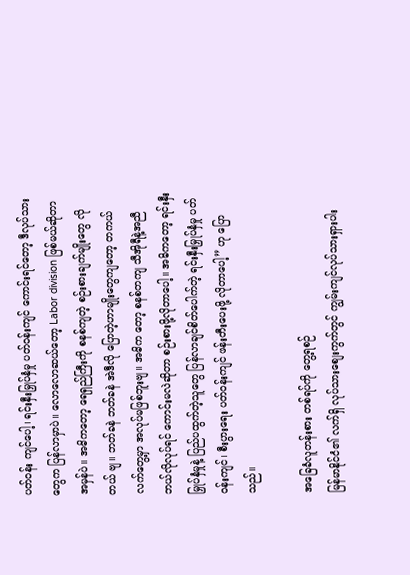ပတ်ဝန်း ကျင်ပေါ့၊ ရင်းနှီးမြှုပ်နှံမှု ပတ်ဝန်းကျင် ကောင်းရင်တော့ ဒီလုပ်သားတွေက ပြန်လာမှာပဲ။ လောလောဆယ်တော့ Labor division ဖြစ်မယ်ဆိုတာ အမှန်ပဲ။ အဓိကတော့ ရေရှည်ကြီးကို စနစ်ကျတဲ့ စဉ်းစားချက်မျိုးတွေ လိုတယ် ဗျ။ ဘတ်ခနဲ ဘတ်ခနဲ အဲဒီလို ပြောတဲ့ဟာမျိုးတွေကျတော့ တကယ်လက်တွေ့မှာ အလုပ်မဖြစ်ဘူးဗျ။ အဓိက တော့ စနစ်တကျ သီအိုရီနဲ့အညီ ဘယ်လိုလုပ်ရင် ကောင်းမလဲဆိုတာ စဉ်းစားဖို့လိုတာပေါ့။ အဓိကတော့ ရင်းနှီး မြှုပ်နှံမှုနဲ့ ပြည်ပထွက်တဲ့သူတွေ ပြန်လာချင်စိတ်ပေါက်တဲ့ ရင်းနှီးမြှုပ်နှံမှု ပတ်ဝန်းကျင်၊ စီးပွားရေး ပတ်ဝန်းကျင် ဖန်းတီးပေးဖို့ လိုတာပေါ့” ဟု ပြောသည်။

အခြေခံလူတန်းစား တစ်ရပ်ကို တွေ့ရစဉ်
မြန်မာနိုင်ငံ၏ လက်ရှိ လုပ်သားစျေးကွက်တွင် ကျွမ်းကျင်လုပ်သားရှားပါး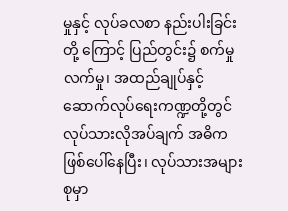မှုနှင့် လုပ်ခလစာ နည်းပါးခြင်းတို့ ကြောင့် ပြည်တွင်း၌ စက်မှုလက်မှု၊ အထည်ချုပ်နှင့် ဆောက်လုပ်ရေးကဏ္ဍတို့တွင် လုပ်သားလိုအပ်ချက် အဓိက ဖြစ်ပေါ်နေပြီး၊ လုပ်သားအများစုမှာ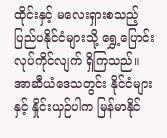ထိုင်းနှင့် မလေးရှားစသည့် ပြည်ပနိုင်ငံများသို့ ရွှေ့ပြောင်းလုပ်ကိုင်လျက် ရှိကြသည်။
အာဆီယံဒေသတွင်း နိုင်ငံများနှင့် နှိုင်းယှဉ်ပါက မြန်မာနိုင်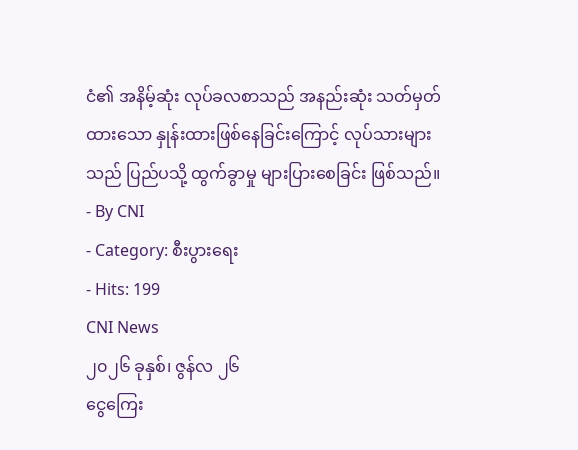ငံ၏ အနိမ့်ဆုံး လုပ်ခလစာသည် အနည်းဆုံး သတ်မှတ်ထားသော နှုန်းထားဖြစ်နေခြင်းကြောင့် လုပ်သားများသည် ပြည်ပသို့ ထွက်ခွာမှု များပြားစေခြင်း ဖြစ်သည်။
- By CNI
- Category: စီးပွားရေး
- Hits: 199
CNI News
၂၀၂၆ ခုနှစ်၊ ဇွန်လ ၂၆
ငွေကြေး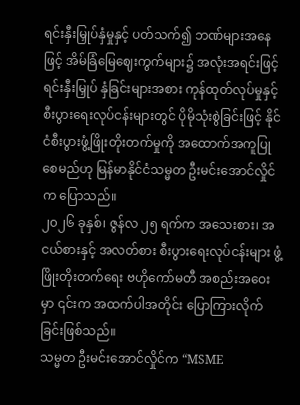ရင်းနှီးမြှုပ်နှံမှုနှင့် ပတ်သက်၍ ဘဏ်များအနေဖြင့် အိမ်ခြံမြေဈေးကွက်များ၌ အလုံးအရင်းဖြင့် ရင်းနှီးမြှုပ် နှံခြင်းများအစား ကုန်ထုတ်လုပ်မှုနှင့် စီးပွားရေးလုပ်ငန်းများတွင် ပိုမိုသုံးစွဲခြင်းဖြင့် နိုင်ငံစီးပွားဖွံ့ဖြိုးတိုးတက်မှုကို အထောက်အကူပြုစေမည်ဟု မြန်မာနိုင်ငံသမ္မတ ဦးမင်းအောင်လှိုင်က ပြောသည်။
၂၀၂၆ ခုနှစ်၊ ဇွန်လ ၂၅ ရက်က အသေးစား၊ အငယ်စားနှင့် အလတ်စား စီးပွားရေးလုပ်ငန်းများ ဖွံ့ဖြိုးတိုးတက်ရေး ဗဟိုကော်မတီ အစည်းအဝေးမှာ ၎င်းက အထက်ပါအတိုင်း ပြောကြားလိုက်ခြင်းဖြစ်သည်။
သမ္မတ ဦးမင်းအောင်လှိုင်က “MSME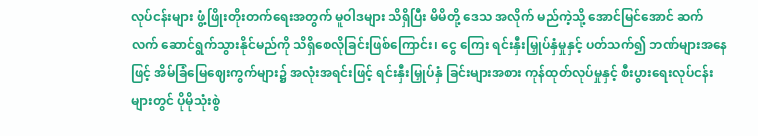လုပ်ငန်းများ ဖွံ့ဖြိုးတိုးတက်ရေးအတွက် မူဝါဒများ သိရှိပြီး မိမိတို့ ဒေသ အလိုက် မည်ကဲ့သို့ အောင်မြင်အောင် ဆက်လက် ဆောင်ရွက်သွားနိုင်မည်ကို သိရှိစေလိုခြင်းဖြစ်ကြောင်း၊ ငွေ ကြေး ရင်းနှီးမြှုပ်နှံမှုနှင့် ပတ်သက်၍ ဘဏ်များအနေဖြင့် အိမ်ခြံမြေဈေးကွက်များ၌ အလုံးအရင်းဖြင့် ရင်းနှီးမြှုပ်နှံ ခြင်းများအစား ကုန်ထုတ်လုပ်မှုနှင့် စီးပွားရေးလုပ်ငန်းများတွင် ပိုမိုသုံးစွဲ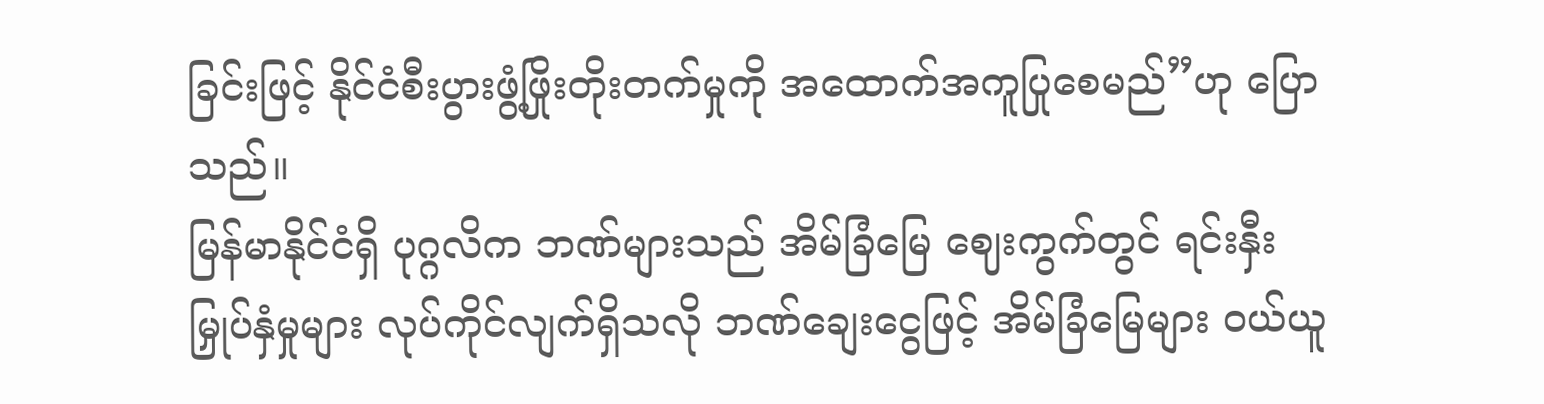ခြင်းဖြင့် နိုင်ငံစီးပွားဖွံ့ဖြိုးတိုးတက်မှုကို အထောက်အကူပြုစေမည်”ဟု ပြောသည်။
မြန်မာနိုင်ငံရှိ ပုဂ္ဂလိက ဘဏ်များသည် အိမ်ခြံမြေ ဈေးကွက်တွင် ရင်းနှီးမြှုပ်နှံမှုများ လုပ်ကိုင်လျက်ရှိသလို ဘဏ်ချေးငွေဖြင့် အိမ်ခြံမြေများ ဝယ်ယူ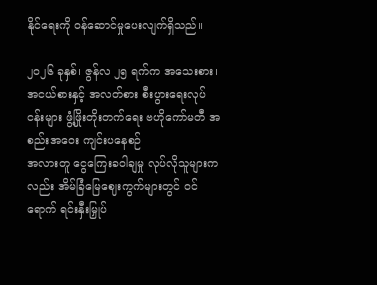နိုင်ရေးကို ဝန်ဆောင်မှုပေးလျက်ရှိသည်။

၂၀၂၆ ခုနှစ်၊ ဇွန်လ ၂၅ ရက်က အသေးစား၊ အငယ်စားနှင့် အလတ်စား စီးပွားရေးလုပ်ငန်းများ ဖွံ့ဖြိုးတိုးတက်ရေး ဗဟိုကော်မတီ အစည်းအဝေး ကျင်းပနေစဉ်
အလားတူ ငွေကြေးခဝါချမှု လုပ်လိုသူများကလည်း အိမ်ခြံမြေဈေးကွက်များတွင် ဝင်ရောက် ရင်းနှီးမြှုပ်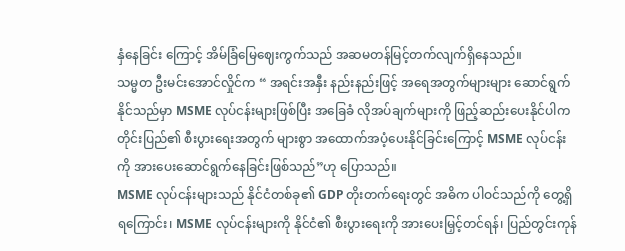နှံနေခြင်း ကြောင့် အိမ်ခြံမြေဈေးကွက်သည် အဆမတန်မြင့်တက်လျက်ရှိနေသည်။
သမ္မတ ဦးမင်းအောင်လှိုင်က “ အရင်းအနှီး နည်းနည်းဖြင့် အရေအတွက်များများ ဆောင်ရွက်နိုင်သည်မှာ MSME လုပ်ငန်းများဖြစ်ပြီး အခြေခံ လိုအပ်ချက်များကို ဖြည့်ဆည်းပေးနိုင်ပါက တိုင်းပြည်၏ စီးပွားရေးအတွက် များစွာ အထောက်အပံ့ပေးနိုင်ခြင်းကြောင့် MSME လုပ်ငန်းကို အားပေးဆောင်ရွက်နေခြင်းဖြစ်သည်”ဟု ပြောသည်။
MSME လုပ်ငန်းများသည် နိုင်ငံတစ်ခု၏ GDP တိုးတက်ရေးတွင် အဓိက ပါဝင်သည်ကို တွေ့ရှိရကြောင်း၊ MSME လုပ်ငန်းများကို နိုင်ငံ၏ စီးပွားရေးကို အားပေးမြှင့်တင်ရန်၊ ပြည်တွင်းကုန်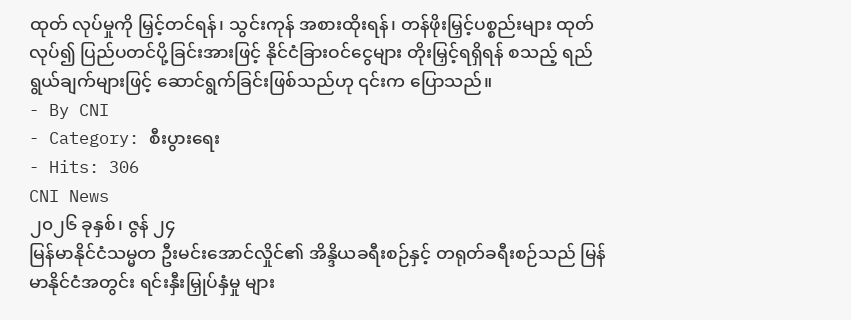ထုတ် လုပ်မှုကို မြှင့်တင်ရန်၊ သွင်းကုန် အစားထိုးရန်၊ တန်ဖိုးမြှင့်ပစ္စည်းများ ထုတ်လုပ်၍ ပြည်ပတင်ပို့ခြင်းအားဖြင့် နိုင်ငံခြားဝင်ငွေများ တိုးမြှင့်ရရှိရန် စသည့် ရည်ရွယ်ချက်များဖြင့် ဆောင်ရွက်ခြင်းဖြစ်သည်ဟု ၎င်းက ပြောသည်။
- By CNI
- Category: စီးပွားရေး
- Hits: 306
CNI News
၂၀၂၆ ခုနှစ်၊ ဇွန် ၂၄
မြန်မာနိုင်ငံသမ္မတ ဦးမင်းအောင်လှိုင်၏ အိန္ဒိယခရီးစဉ်နှင့် တရုတ်ခရီးစဉ်သည် မြန်မာနိုင်ငံအတွင်း ရင်းနှီးမြှုပ်နှံမှု များ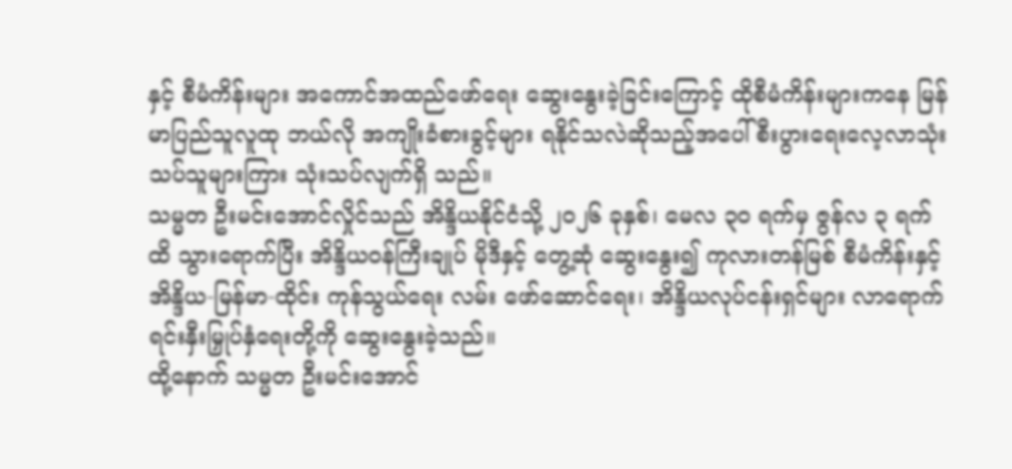နှင့် စီမံကိန်းများ အကောင်အထည်ဖော်ရေး ဆွေးနွေးခဲ့ခြင်းကြောင့် ထိုစီမံကိန်းများကနေ မြန်မာပြည်သူလူထု ဘယ်လို အကျိုးခံစားခွင့်များ ရနိုင်သလဲဆိုသည့်အပေါ် စီးပွားရေးလေ့လာသုံးသပ်သူများကြား သုံးသပ်လျက်ရှိ သည်။
သမ္မတ ဦးမင်းအောင်လှိုင်သည် အိန္ဒိယနိုင်ငံသို့ ၂၀၂၆ ခုနှစ်၊ မေလ ၃၀ ရက်မှ ဇွန်လ ၃ ရက်ထိ သွားရောက်ပြီး အိန္ဒိယဝန်ကြီးချုပ် မိုဒီနှင့် တွေ့ဆုံ ဆွေးနွေး၍ ကုလားတန်မြစ် စီမံကိန်းနှင့် အိန္ဒိယ-မြန်မာ-ထိုင်း ကုန်သွယ်ရေး လမ်း ဖော်ဆောင်ရေး၊ အိန္ဒိယလုပ်ငန်းရှင်များ လာရောက် ရင်းနှီးမြှုပ်နှံရေးတို့ကို ဆွေးနွေးခဲ့သည်။
ထို့နောက် သမ္မတ ဦးမင်းအောင်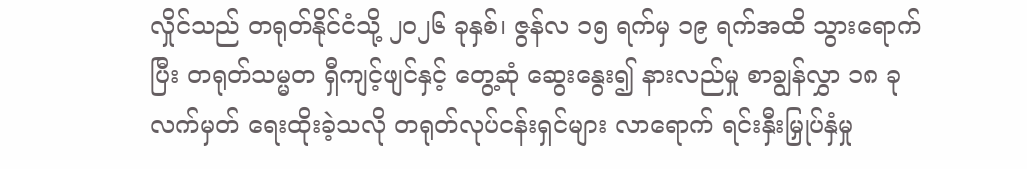လှိုင်သည် တရုတ်နိုင်ငံသို့ ၂၀၂၆ ခုနှစ်၊ ဇွန်လ ၁၅ ရက်မှ ၁၉ ရက်အထိ သွားရောက်ပြီး တရုတ်သမ္မတ ရှီကျင့်ဖျင်နှင့် တွေ့ဆုံ ဆွေးနွေး၍ နားလည်မှု စာချွန်လွှာ ၁၈ ခု လက်မှတ် ရေးထိုးခဲ့သလို တရုတ်လုပ်ငန်းရှင်များ လာရောက် ရင်းနှီးမြှုပ်နှံမှု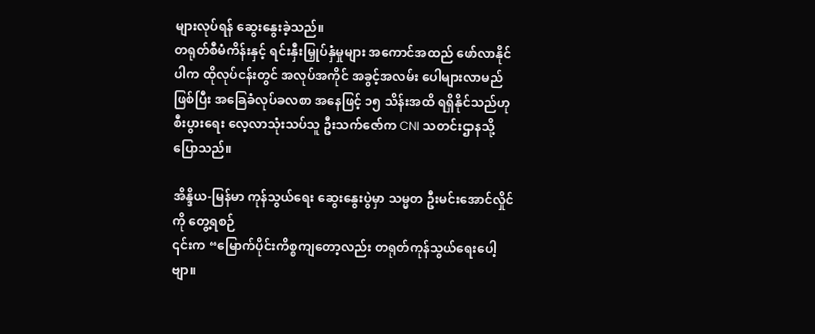များလုပ်ရန် ဆွေးနွေးခဲ့သည်။
တရုတ်စီမံကိန်းနှင့် ရင်းနှီးမြှုပ်နှံမှုများ အကောင်အထည် ဖော်လာနိုင်ပါက ထိုလုပ်ငန်းတွင် အလုပ်အကိုင် အခွင့်အလမ်း ပေါများလာမည်ဖြစ်ပြီး အခြေခံလုပ်ခလစာ အနေဖြင့် ၁၅ သိန်းအထိ ရရှိနိုင်သည်ဟု စီးပွားရေး လေ့လာသုံးသပ်သူ ဦးသက်ဇော်က CNI သတင်းဌာနသို့ ပြောသည်။

အိန္ဒိယ-မြန်မာ ကုန်သွယ်ရေး ဆွေးနွေးပွဲမှာ သမ္မတ ဦးမင်းအောင်လှိုင်ကို တွေ့ရစဉ်
၎င်းက “မြောက်ပိုင်းကိစ္စကျတော့လည်း တရုတ်ကုန်သွယ်ရေးပေါ့ဗျာ။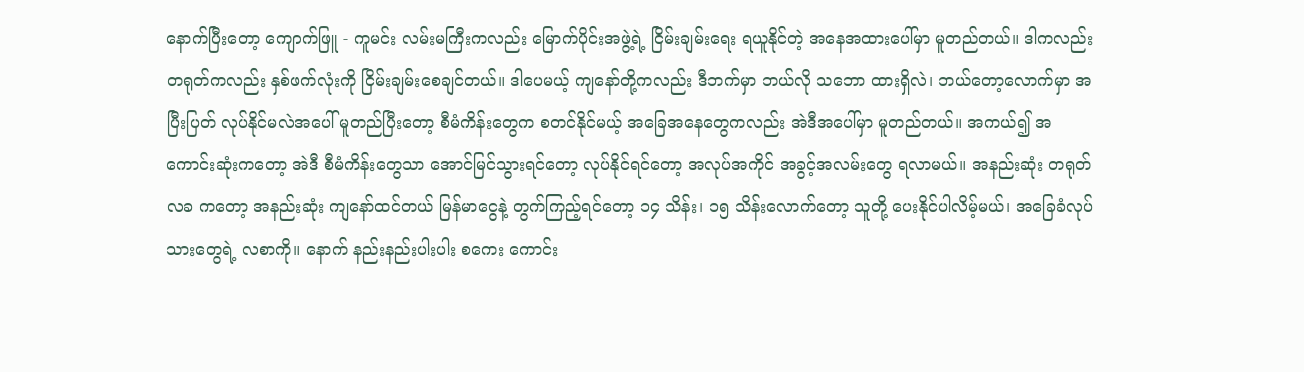နောက်ပြီးတော့ ကျောက်ဖြူ - ကူမင်း လမ်းမကြီးကလည်း မြောက်ပိုင်းအဖွဲ့ရဲ့ ငြိမ်းချမ်းရေး ရယူနိုင်တဲ့ အနေအထားပေါ်မှာ မူတည်တယ်။ ဒါကလည်း တရုတ်ကလည်း နှစ်ဖက်လုံးကို ငြိမ်းချမ်းစေချင်တယ်။ ဒါပေမယ့် ကျနော်တို့ကလည်း ဒီဘက်မှာ ဘယ်လို သဘော ထားရှိလဲ၊ ဘယ်တော့လောက်မှာ အပြီးပြတ် လုပ်နိုင်မလဲအပေါ် မူတည်ပြီးတော့ စီမံကိန်းတွေက စတင်နိုင်မယ့် အခြေအနေတွေကလည်း အဲဒီအပေါ်မှာ မူတည်တယ်။ အကယ်၍ အကောင်းဆုံးကတော့ အဲဒီ စီမံကိန်းတွေသာ အောင်မြင်သွားရင်တော့ လုပ်နိုင်ရင်တော့ အလုပ်အကိုင် အခွင့်အလမ်းတွေ ရလာမယ်။ အနည်းဆုံး တရုတ်လခ ကတော့ အနည်းဆုံး ကျနော်ထင်တယ် မြန်မာငွေနဲ့ တွက်ကြည့်ရင်တော့ ၁၄ သိန်း၊ ၁၅ သိန်းလောက်တော့ သူတို့ ပေးနိုင်ပါလိမ့်မယ်၊ အခြေခံလုပ်သားတွေရဲ့ လစာကို။ နောက် နည်းနည်းပါးပါး စကေး ကောင်း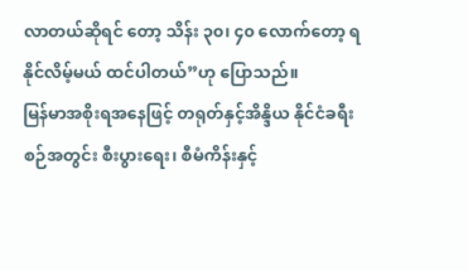လာတယ်ဆိုရင် တော့ သိန်း ၃၀၊ ၄၀ လောက်တော့ ရနိုင်လိမ့်မယ် ထင်ပါတယ်”ဟု ပြောသည်။
မြန်မာအစိုးရအနေဖြင့် တရုတ်နှင့်အိန္ဒိယ နိုင်ငံခရီးစဉ်အတွင်း စီးပွားရေး၊ စီမံကိန်းနှင့်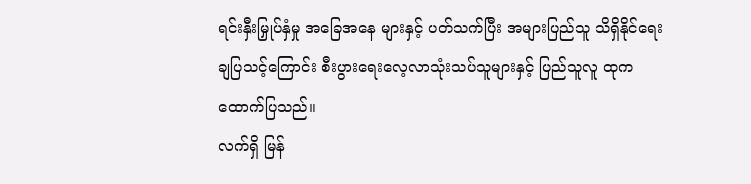ရင်းနှီးမြှုပ်နှံမှု အခြေအနေ များနှင့် ပတ်သက်ပြီး အများပြည်သူ သိရှိနိုင်ရေး ချပြသင့်ကြောင်း စီးပွားရေးလေ့လာသုံးသပ်သူများနှင့် ပြည်သူလူ ထုက ထောက်ပြသည်။
လက်ရှိ မြန်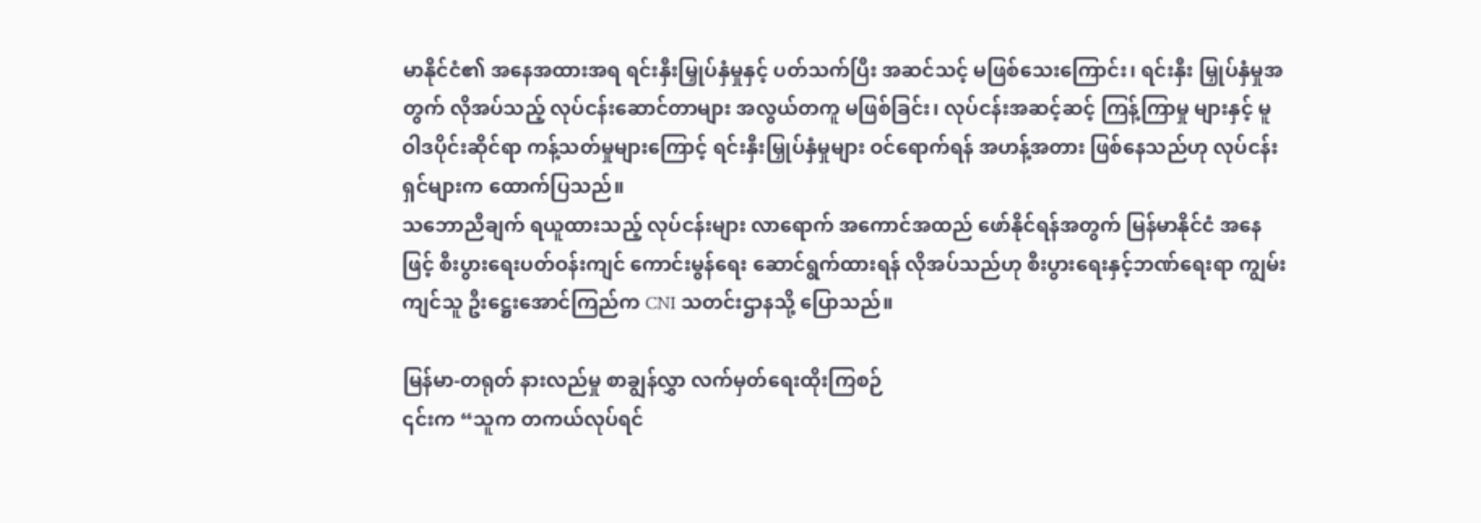မာနိုင်ငံ၏ အနေအထားအရ ရင်းနှီးမြှုပ်နှံမှုနှင့် ပတ်သက်ပြီး အဆင်သင့် မဖြစ်သေးကြောင်း၊ ရင်းနှီး မြှုပ်နှံမှုအတွက် လိုအပ်သည့် လုပ်ငန်းဆောင်တာများ အလွယ်တကူ မဖြစ်ခြင်း၊ လုပ်ငန်းအဆင့်ဆင့် ကြန့်ကြာမှု များနှင့် မူဝါဒပိုင်းဆိုင်ရာ ကန့်သတ်မှုများကြောင့် ရင်းနှီးမြှုပ်နှံမှုများ ဝင်ရောက်ရန် အဟန့်အတား ဖြစ်နေသည်ဟု လုပ်ငန်းရှင်များက ထောက်ပြသည်။
သဘောညီချက် ရယူထားသည့် လုပ်ငန်းများ လာရောက် အကောင်အထည် ဖော်နိုင်ရန်အတွက် မြန်မာနိုင်ငံ အနေဖြင့် စီးပွားရေးပတ်ဝန်းကျင် ကောင်းမွန်ရေး ဆောင်ရွက်ထားရန် လိုအပ်သည်ဟု စီးပွားရေးနှင့်ဘဏ်ရေးရာ ကျွမ်းကျင်သူ ဦးဋ္ဌေးအောင်ကြည်က CNI သတင်းဌာနသို့ ပြောသည်။

မြန်မာ-တရုတ် နားလည်မှု စာချွန်လွှာ လက်မှတ်ရေးထိုးကြစဉ်
၎င်းက “သူက တကယ်လုပ်ရင်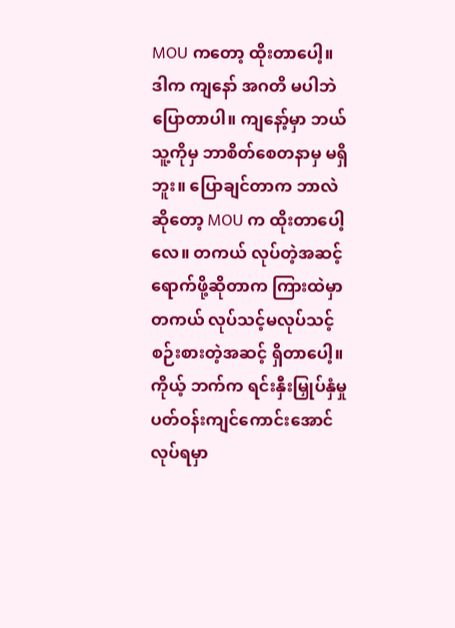MOU ကတော့ ထိုးတာပေါ့။ ဒါက ကျနော် အဂတိ မပါဘဲ ပြောတာပါ။ ကျနော့်မှာ ဘယ်သူ့ကိုမှ ဘာစိတ်စေတနာမှ မရှိဘူး။ ပြောချင်တာက ဘာလဲဆိုတော့ MOU က ထိုးတာပေါ့လေ။ တကယ် လုပ်တဲ့အဆင့် ရောက်ဖို့ဆိုတာက ကြားထဲမှာ တကယ် လုပ်သင့်မလုပ်သင့် စဉ်းစားတဲ့အဆင့် ရှိတာပေါ့။ ကိုယ့် ဘက်က ရင်းနှီးမြှုပ်နှံမှု ပတ်ဝန်းကျင်ကောင်းအောင် လုပ်ရမှာ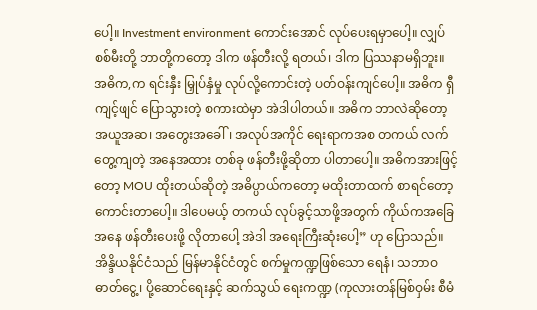ပေါ့။ Investment environment ကောင်းအောင် လုပ်ပေးရမှာပေါ့။ လျှပ်စစ်မီးတို့ ဘာတို့ကတော့ ဒါက ဖန်တီးလို့ ရတယ်၊ ဒါက ပြဿနာမရှိဘူး။ အဓိက,က ရင်းနှီး မြှုပ်နှံမှု လုပ်လို့ကောင်းတဲ့ ပတ်ဝန်းကျင်ပေါ့။ အဓိက ရှီကျင့်ဖျင် ပြောသွားတဲ့ စကားထဲမှာ အဲဒါပါတယ်။ အဓိက ဘာလဲဆိုတော့ အယူအဆ၊ အတွေးအခေါ်၊ အလုပ်အကိုင် ရေးရာကအစ တကယ် လက်တွေ့ကျတဲ့ အနေအထား တစ်ခု ဖန်တီးဖို့ဆိုတာ ပါတာပေါ့။ အဓိကအားဖြင့်တော့ MOU ထိုးတယ်ဆိုတဲ့ အဓိပ္ပာယ်ကတော့ မထိုးတာထက် စာရင်တော့ ကောင်းတာပေါ့။ ဒါပေမယ့် တကယ် လုပ်ခွင့်သာဖို့အတွက် ကိုယ်ကအခြေအနေ ဖန်တီးပေးဖို့ လိုတာပေါ့ အဲဒါ အရေးကြီးဆုံးပေါ့” ဟု ပြောသည်။
အိန္ဒိယနိုင်ငံသည် မြန်မာနိုင်ငံတွင် စက်မှုကဏ္ဍဖြစ်သော ရေနံ၊ သဘာဝဓာတ်ငွေ့၊ ပို့ဆောင်ရေးနှင့် ဆက်သွယ် ရေးကဏ္ဍ (ကုလားတန်မြစ်ဝှမ်း စီမံ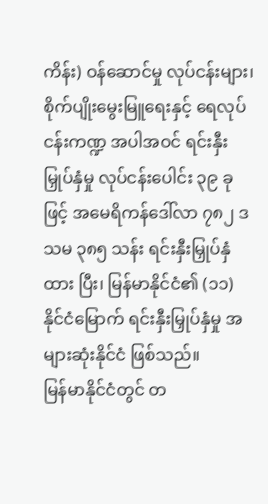ကိန်း) ဝန်ဆောင်မှု လုပ်ငန်းများ၊ စိုက်ပျိုးမွေးမြူရေးနှင့် ရေလုပ်ငန်းကဏ္ဍ အပါအဝင် ရင်းနှီးမြှုပ်နှံမှု လုပ်ငန်းပေါင်း ၃၉ ခုဖြင့် အမေရိကန်ဒေါ်လာ ၇၈၂ ဒသမ ၃၈၅ သန်း ရင်းနှီးမြှုပ်နှံထား ပြီး၊ မြန်မာနိုင်ငံ၏ (၁၁) နိုင်ငံမြောက် ရင်းနှီးမြှုပ်နှံမှု အများဆုံးနိုင်ငံ ဖြစ်သည်။
မြန်မာနိုင်ငံတွင် တ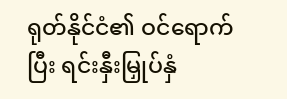ရုတ်နိုင်ငံ၏ ဝင်ရောက်ပြီး ရင်းနှီးမြှုပ်နှံ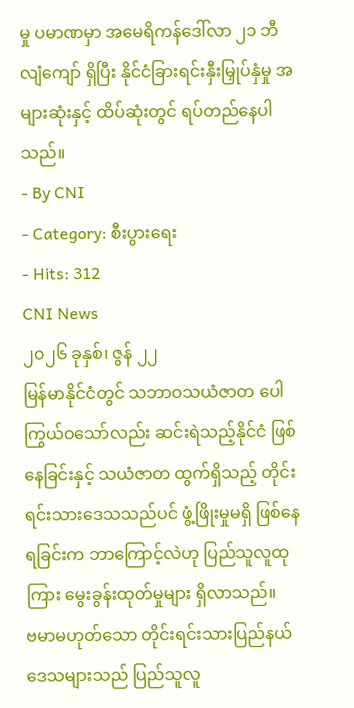မှု ပမာဏမှာ အမေရိကန်ဒေါ်လာ ၂၁ ဘီလျံကျော် ရှိပြီး နိုင်ငံခြားရင်းနှီးမြှုပ်နှံမှု အများဆုံးနှင့် ထိပ်ဆုံးတွင် ရပ်တည်နေပါသည်။
- By CNI
- Category: စီးပွားရေး
- Hits: 312
CNI News
၂၀၂၆ ခုနှစ်၊ ဇွန် ၂၂
မြန်မာနိုင်ငံတွင် သဘာဝသယံဇာတ ပေါကြွယ်ဝသော်လည်း ဆင်းရဲသည့်နိုင်ငံ ဖြစ်နေခြင်းနှင့် သယံဇာတ ထွက်ရှိသည့် တိုင်းရင်းသားဒေသသည်ပင် ဖွံ့ဖြိုးမှုမရှိ ဖြစ်နေရခြင်းက ဘာကြောင့်လဲဟု ပြည်သူလူထုကြား မွေးခွန်းထုတ်မှုများ ရှိလာသည်။
ဗမာမဟုတ်သော တိုင်းရင်းသားပြည်နယ် ဒေသများသည် ပြည်သူလူ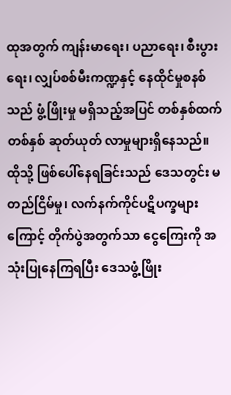ထုအတွက် ကျန်းမာရေး၊ ပညာရေး၊ စီးပွားရေး၊ လျှပ်စစ်မီးကဏ္ဍနှင့် နေထိုင်မှုစနစ်သည် ဖွံ့ဖြိုးမှု မရှိသည့်အပြင် တစ်နှစ်ထက်တစ်နှစ် ဆုတ်ယုတ် လာမှုများရှိနေသည်။
ထိုသို့ ဖြစ်ပေါ်နေရခြင်းသည် ဒေသတွင်း မတည်ငြိမ်မှု၊ လက်နက်ကိုင်ပဋိပက္ခများကြောင့် တိုက်ပွဲအတွက်သာ ငွေကြေးကို အသုံးပြုနေကြရပြီး ဒေသဖွံ့ဖြိုး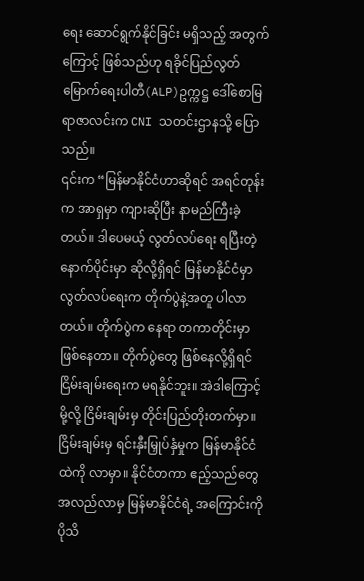ရေး ဆောင်ရွက်နိုင်ခြင်း မရှိသည့် အတွက်ကြောင့် ဖြစ်သည်ဟု ရခိုင်ပြည်လွတ်မြောက်ရေးပါတီ(ALP)ဥက္ကဋ္ဌ ဒေါ်စောမြရာဇာလင်းက CNI သတင်းဌာနသို့ ပြောသည်။
၎င်းက “မြန်မာနိုင်ငံဟာဆိုရင် အရင်တုန်းက အာရှမှာ ကျားဆိုပြီး နာမည်ကြီးခဲ့တယ်။ ဒါပေမယ့် လွတ်လပ်ရေး ရပြီးတဲ့ နောက်ပိုင်းမှာ ဆိုလို့ရှိရင် မြန်မာနိုင်ငံမှာ လွတ်လပ်ရေးက တိုက်ပွဲနဲ့အတူ ပါလာတယ်။ တိုက်ပွဲက နေရာ တကာတိုင်းမှာ ဖြစ်နေတာ။ တိုက်ပွဲတွေ ဖြစ်နေလို့ရှိရင် ငြိမ်းချမ်းရေးက မရနိုင်ဘူး။ အဲဒါကြောင့်မို့လို့ ငြိမ်းချမ်းမှ တိုင်းပြည်တိုးတက်မှာ။ ငြိမ်းချမ်းမှ ရင်းနှီးမြှုပ်နှံမှုက မြန်မာနိုင်ငံထဲကို လာမှာ။ နိုင်ငံတကာ ဧည့်သည်တွေ အလည်လာမှ မြန်မာနိုင်ငံရဲ့ အကြောင်းကို ပိုသိ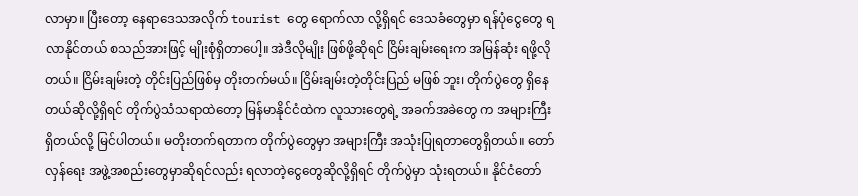လာမှာ။ ပြီးတော့ နေရာဒေသအလိုက် tourist တွေ ရောက်လာ လို့ရှိရင် ဒေသခံတွေမှာ ရန်ပုံငွေတွေ ရလာနိုင်တယ် စသည်အားဖြင့် မျိုးစုံရှိတာပေါ့။ အဲဒီလိုမျိုး ဖြစ်ဖို့ဆိုရင် ငြိမ်းချမ်းရေးက အမြန်ဆုံး ရဖို့လိုတယ်။ ငြိမ်းချမ်းတဲ့ တိုင်းပြည်ဖြစ်မှ တိုးတက်မယ်။ ငြိမ်းချမ်းတဲ့တိုင်းပြည် မဖြစ် ဘူး၊ တိုက်ပွဲတွေ ရှိနေတယ်ဆိုလို့ရှိရင် တိုက်ပွဲသံသရာထဲတော့ မြန်မာနိုင်ငံထဲက လူသားတွေရဲ့ အခက်အခဲတွေ က အများကြီးရှိတယ်လို့ မြင်ပါတယ်။ မတိုးတက်ရတာက တိုက်ပွဲတွေမှာ အများကြီး အသုံးပြုရတာတွေရှိတယ်။ တော်လှန်ရေး အဖွဲ့အစည်းတွေမှာဆိုရင်လည်း ရလာတဲ့ငွေတွေဆိုလို့ရှိရင် တိုက်ပွဲမှာ သုံးရတယ်။ နိုင်ငံတော်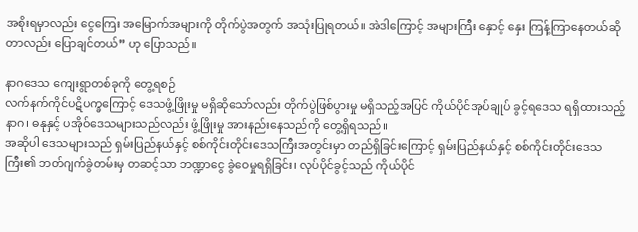အစိုးရမှာလည်း ငွေကြေး အမြောက်အများကို တိုက်ပွဲအတွက် အသုံးပြုရတယ်။ အဲဒါကြောင့် အများကြီး နှောင့် နှေး ကြန့်ကြာနေတယ်ဆိုတာလည်း ပြောချင်တယ်” ဟု ပြောသည်။

နာဂဒေသ ကျေးရွာတစ်ခုကို တွေ့ရစဉ်
လက်နက်ကိုင်ပဋိပက္ခကြောင့် ဒေသဖွံ့ဖြိုးမှု မရှိဆိုသော်လည်း တိုက်ပွဲဖြစ်ပွားမှု မရှိသည့်အပြင် ကိုယ်ပိုင်အုပ်ချုပ် ခွင့်ရဒေသ ရရှိထားသည့် နာဂ၊ ဓနုနှင့် ပအိုဝ်ဒေသများသည်လည်း ဖွံ့ဖြိုးမှု အားနည်းနေသည်ကို တွေ့ရှိရသည်။
အဆိုပါ ဒေသများသည် ရှမ်းပြည်နယ်နှင့် စစ်ကိုင်းတိုင်းဒေသကြီးအတွင်းမှာ တည်ရှိခြင်းကြောင့် ရှမ်းပြည်နယ်နှင့် စစ်ကိုင်းတိုင်းဒေသကြီး၏ ဘတ်ဂျက်ခွဲတမ်းမှ တဆင့်သာ ဘဏ္ဍာငွေ ခွဲဝေမှုရရှိခြင်း၊ လုပ်ပိုင်ခွင့်သည် ကိုယ်ပိုင်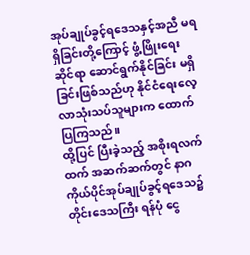အုပ်ချုပ်ခွင့်ရဒေသနှင့်အညီ မရရှိခြင်းတို့ကြောင့် ဖွံ့ဖြိုးရေးဆိုင်ရာ ဆောင်ရွက်နိုင်ခြင်း မရှိခြင်းဖြစ်သည်ဟု နိုင်ငံရေးလေ့လာသုံးသပ်သူများက ထောက်ပြကြသည်။
ထို့ပြင် ပြီးခဲ့သည့် အစိုးရလက်ထက် အဆက်ဆက်တွင် နာဂကိုယ်ပိုင်အုပ်ချုပ်ခွင့်ရဒေသ၌ တိုင်းဒေသကြီး ရန်ပုံ ငွေ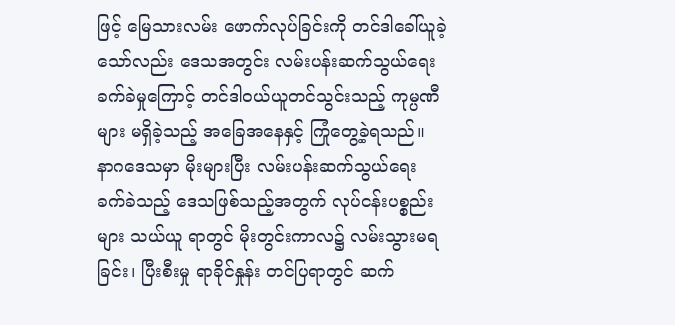ဖြင့် မြေသားလမ်း ဖောက်လုပ်ခြင်းကို တင်ဒါခေါ်ယူခဲ့သော်လည်း ဒေသအတွင်း လမ်းပန်းဆက်သွယ်ရေး ခက်ခဲမှုကြောင့် တင်ဒါဝယ်ယူတင်သွင်းသည့် ကုမ္ပဏီများ မရှိခဲ့သည့် အခြေအနေနှင့် ကြုံတွေ့ခဲ့ရသည်။
နာဂဒေသမှာ မိုးများပြီး လမ်းပန်းဆက်သွယ်ရေး ခက်ခဲသည့် ဒေသဖြစ်သည့်အတွက် လုပ်ငန်းပစ္စည်းများ သယ်ယူ ရာတွင် မိုးတွင်းကာလ၌ လမ်းသွားမရခြင်း၊ ပြီးစီးမှု ရာခိုင်နှုန်း တင်ပြရာတွင် ဆက်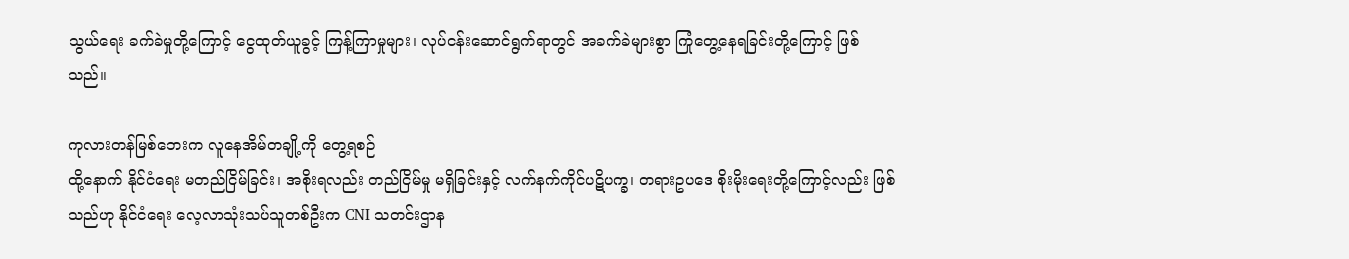သွယ်ရေး ခက်ခဲမှုတို့ကြောင့် ငွေထုတ်ယူခွင့် ကြန့်ကြာမှုများ၊ လုပ်ငန်းဆောင်ရွက်ရာတွင် အခက်ခဲများစွာ ကြုံတွေ့နေရခြင်းတို့ကြောင့် ဖြစ် သည်။

ကုလားတန်မြစ်ဘေးက လူနေအိမ်တချို့ကို တွေ့ရစဉ်
ထို့နောက် နိုင်ငံရေး မတည်ငြိမ်ခြင်း၊ အစိုးရလည်း တည်ငြိမ်မှု မရှိခြင်းနှင့် လက်နက်ကိုင်ပဋိပက္ခ၊ တရားဥပဒေ စိုးမိုးရေးတို့ကြောင့်လည်း ဖြစ်သည်ဟု နိုင်ငံရေး လေ့လာသုံးသပ်သူတစ်ဦးက CNI သတင်းဌာန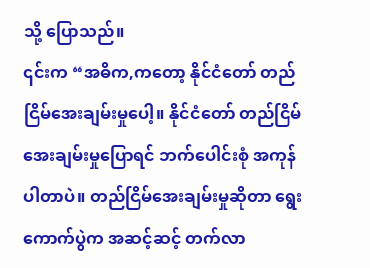သို့ ပြောသည်။
၎င်းက “အဓိက,ကတော့ နိုင်ငံတော် တည်ငြိမ်အေးချမ်းမှုပေါ့။ နိုင်ငံတော် တည်ငြိမ်အေးချမ်းမှုပြောရင် ဘက်ပေါင်းစုံ အကုန်ပါတာပဲ။ တည်ငြိမ်အေးချမ်းမှုဆိုတာ ရွေးကောက်ပွဲက အဆင့်ဆင့် တက်လာ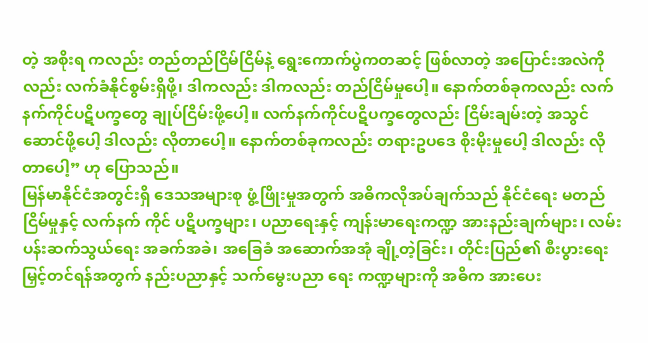တဲ့ အစိုးရ ကလည်း တည်တည်ငြိမ်ငြိမ်နဲ့ ရွေးကောက်ပွဲကတဆင့် ဖြစ်လာတဲ့ အပြောင်းအလဲကိုလည်း လက်ခံနိုင်စွမ်းရှိဖို့၊ ဒါကလည်း ဒါကလည်း တည်ငြိမ်မှုပေါ့။ နောက်တစ်ခုကလည်း လက်နက်ကိုင်ပဋိပက္ခတွေ ချုပ်ငြိမ်းဖို့ပေါ့။ လက်နက်ကိုင်ပဋိပက္ခတွေလည်း ငြိမ်းချမ်းတဲ့ အသွင်ဆောင်ဖို့ပေါ့ ဒါလည်း လိုတာပေါ့။ နောက်တစ်ခုကလည်း တရားဥပဒေ စိုးမိုးမှုပေါ့ ဒါလည်း လိုတာပေါ့” ဟု ပြောသည်။
မြန်မာနိုင်ငံအတွင်းရှိ ဒေသအများစု ဖွံ့ဖြိုးမှုအတွက် အဓိကလိုအပ်ချက်သည် နိုင်ငံရေး မတည်ငြိမ်မှုနှင့် လက်နက် ကိုင် ပဋိပက္ခများ၊ ပညာရေးနှင့် ကျန်းမာရေးကဏ္ဍ အားနည်းချက်များ၊ လမ်းပန်းဆက်သွယ်ရေး အခက်အခဲ၊ အခြေခံ အဆောက်အအုံ ချို့တဲ့ခြင်း၊ တိုင်းပြည်၏ စီးပွားရေး မြှင့်တင်ရန်အတွက် နည်းပညာနှင့် သက်မွေးပညာ ရေး ကဏ္ဍများကို အဓိက အားပေး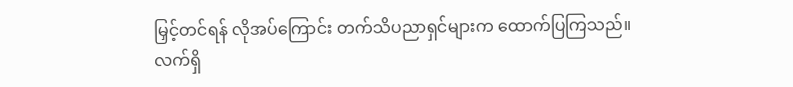မြှင့်တင်ရန် လိုအပ်ကြောင်း တက်သိပညာရှင်များက ထောက်ပြကြသည်။
လက်ရှိ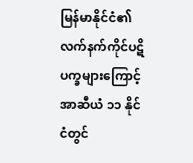မြန်မာနိုင်ငံ၏ လက်နက်ကိုင်ပဋိပက္ခများကြောင့် အာဆီယံ ၁၁ နိုင်ငံတွင်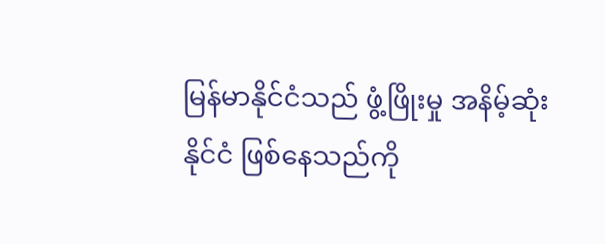မြန်မာနိုင်ငံသည် ဖွံ့ဖြိုးမှု အနိမ့်ဆုံးနိုင်ငံ ဖြစ်နေသည်ကို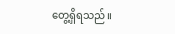တွေ့ရှိရသည်။